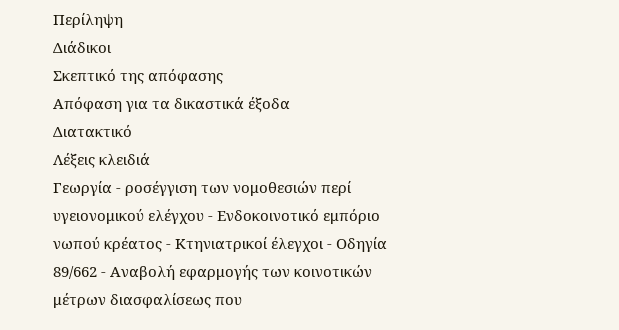Περίληψη
Διάδικοι
Σκεπτικό της απόφασης
Απόφαση για τα δικαστικά έξοδα
Διατακτικό
Λέξεις κλειδιά
Γεωργία - ροσέγγιση των νομοθεσιών περί υγειονομικού ελέγχου - Ενδοκοινοτικό εμπόριο νωπού κρέατος - Κτηνιατρικοί έλεγχοι - Οδηγία 89/662 - Αναβολή εφαρμογής των κοινοτικών μέτρων διασφαλίσεως που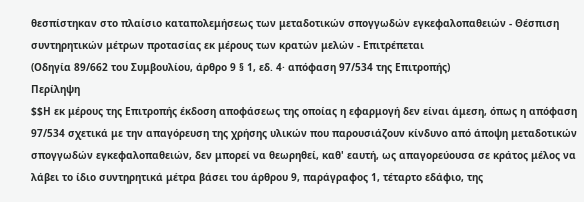θεσπίστηκαν στο πλαίσιο καταπολεμήσεως των μεταδοτικών σπογγωδών εγκεφαλοπαθειών - Θέσπιση συντηρητικών μέτρων προτασίας εκ μέρους των κρατών μελών - Επιτρέπεται
(Οδηγία 89/662 του Συμβουλίου, άρθρο 9 § 1, εδ. 4· απόφαση 97/534 της Επιτροπής)
Περίληψη
$$Η εκ μέρους της Επιτροπής έκδοση αποφάσεως της οποίας η εφαρμογή δεν είναι άμεση, όπως η απόφαση 97/534 σχετικά με την απαγόρευση της χρήσης υλικών που παρουσιάζουν κίνδυνο από άποψη μεταδοτικών σπογγωδών εγκεφαλοπαθειών, δεν μπορεί να θεωρηθεί, καθ' εαυτή, ως απαγορεύουσα σε κράτος μέλος να λάβει το ίδιο συντηρητικά μέτρα βάσει του άρθρου 9, παράγραφος 1, τέταρτο εδάφιο, της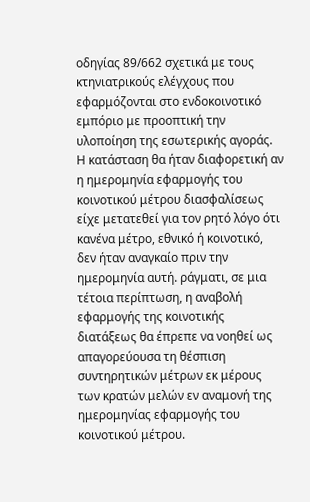οδηγίας 89/662 σχετικά με τους κτηνιατρικούς ελέγχους που εφαρμόζονται στο ενδοκοινοτικό εμπόριο με προοπτική την υλοποίηση της εσωτερικής αγοράς. Η κατάσταση θα ήταν διαφορετική αν η ημερομηνία εφαρμογής του κοινοτικού μέτρου διασφαλίσεως είχε μετατεθεί για τον ρητό λόγο ότι κανένα μέτρο, εθνικό ή κοινοτικό, δεν ήταν αναγκαίο πριν την ημερομηνία αυτή. ράγματι, σε μια τέτοια περίπτωση, η αναβολή εφαρμογής της κοινοτικής διατάξεως θα έπρεπε να νοηθεί ως απαγορεύουσα τη θέσπιση συντηρητικών μέτρων εκ μέρους των κρατών μελών εν αναμονή της ημερομηνίας εφαρμογής του κοινοτικού μέτρου.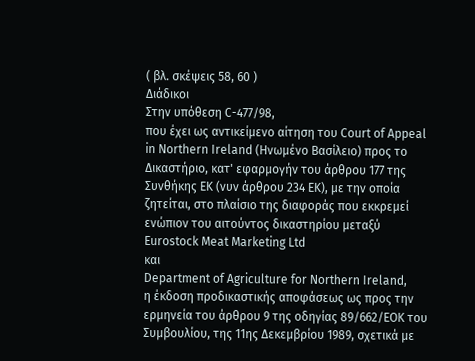( βλ. σκέψεις 58, 60 )
Διάδικοι
Στην υπόθεση C-477/98,
που έχει ως αντικείμενο αίτηση του Court of Appeal in Northern Ireland (Ηνωμένο Βασίλειο) προς το Δικαστήριο, κατ' εφαρμογήν του άρθρου 177 της Συνθήκης ΕΚ (νυν άρθρου 234 ΕΚ), με την οποία ζητείται, στο πλαίσιο της διαφοράς που εκκρεμεί ενώπιον του αιτούντος δικαστηρίου μεταξύ
Eurostock Meat Marketing Ltd
και
Department of Agriculture for Northern Ireland,
η έκδοση προδικαστικής αποφάσεως ως προς την ερμηνεία του άρθρου 9 της οδηγίας 89/662/ΕΟΚ του Συμβουλίου, της 11ης Δεκεμβρίου 1989, σχετικά με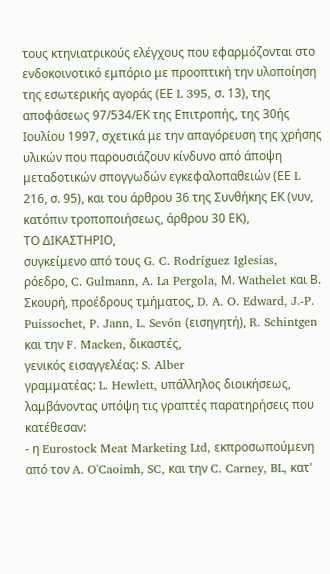τους κτηνιατρικούς ελέγχους που εφαρμόζονται στο ενδοκοινοτικό εμπόριο με προοπτική την υλοποίηση της εσωτερικής αγοράς (ΕΕ L 395, σ. 13), της αποφάσεως 97/534/ΕΚ της Επιτροπής, της 30ής Ιουλίου 1997, σχετικά με την απαγόρευση της χρήσης υλικών που παρουσιάζουν κίνδυνο από άποψη μεταδοτικών σπογγωδών εγκεφαλοπαθειών (ΕΕ L 216, σ. 95), και του άρθρου 36 της Συνθήκης ΕΚ (νυν, κατόπιν τροποποιήσεως, άρθρου 30 ΕΚ),
ΤΟ ΔΙΚΑΣΤΗΡΙΟ,
συγκείμενο από τους G. C. Rodríguez Iglesias, ρόεδρο, C. Gulmann, A. La Pergola, Μ. Wathelet και Β. Σκουρή, προέδρους τμήματος, D. A. O. Edward, J.-P. Puissochet, P. Jann, L. Sevón (εισηγητή), R. Schintgen και την F. Macken, δικαστές,
γενικός εισαγγελέας: S. Alber
γραμματέας: L. Hewlett, υπάλληλος διοικήσεως,
λαμβάνοντας υπόψη τις γραπτές παρατηρήσεις που κατέθεσαν:
- η Eurostock Meat Marketing Ltd, εκπροσωπούμενη από τον A. O'Caoimh, SC, και την C. Carney, BL, κατ'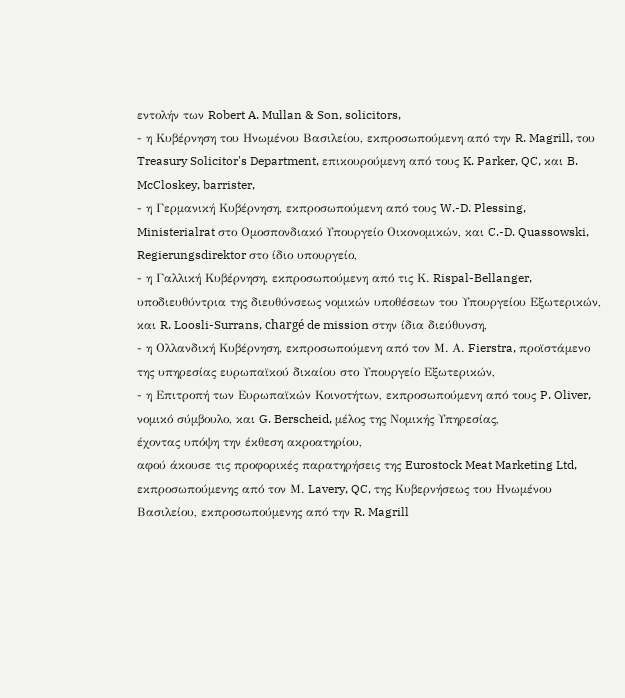εντολήν των Robert A. Mullan & Son, solicitors,
- η Κυβέρνηση του Ηνωμένου Βασιλείου, εκπροσωπούμενη από την R. Magrill, του Treasury Solicitor's Department, επικουρούμενη από τους K. Parker, QC, και B. McCloskey, barrister,
- η Γερμανική Κυβέρνηση, εκπροσωπούμενη από τους W.-D. Plessing, Ministerialrat στο Ομοσπονδιακό Υπουργείο Οικονομικών, και C.-D. Quassowski, Regierungsdirektor στο ίδιο υπουργείο,
- η Γαλλική Κυβέρνηση, εκπροσωπούμενη από τις Κ. Rispal-Bellanger, υποδιευθύντρια της διευθύνσεως νομικών υποθέσεων του Υπουργείου Εξωτερικών, και R. Loosli-Surrans, chargé de mission στην ίδια διεύθυνση,
- η Ολλανδική Κυβέρνηση, εκπροσωπούμενη από τον Μ. Α. Fierstra, προϊστάμενο της υπηρεσίας ευρωπαϊκού δικαίου στο Υπουργείο Εξωτερικών,
- η Επιτροπή των Ευρωπαϊκών Κοινοτήτων, εκπροσωπούμενη από τους P. Oliver, νομικό σύμβουλο, και G. Berscheid, μέλος της Νομικής Υπηρεσίας,
έχοντας υπόψη την έκθεση ακροατηρίου,
αφού άκουσε τις προφορικές παρατηρήσεις της Eurostock Meat Marketing Ltd, εκπροσωπούμενης από τον Μ. Lavery, QC, της Κυβερνήσεως του Ηνωμένου Βασιλείου, εκπροσωπούμενης από την R. Magrill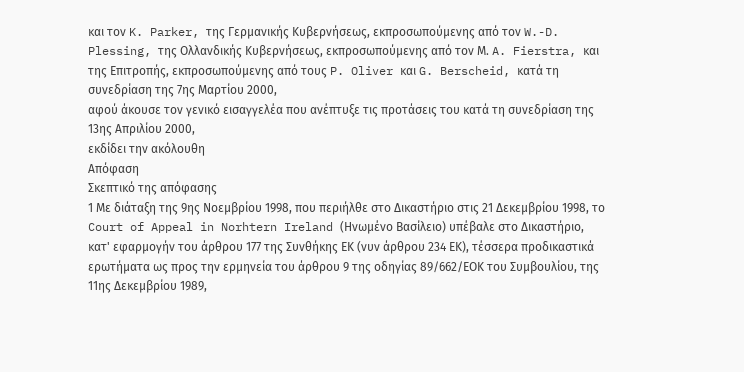και τον K. Parker, της Γερμανικής Κυβερνήσεως, εκπροσωπούμενης από τον W.-D. Plessing, της Ολλανδικής Κυβερνήσεως, εκπροσωπούμενης από τον Μ. A. Fierstra, και της Επιτροπής, εκπροσωπούμενης από τους P. Oliver και G. Berscheid, κατά τη συνεδρίαση της 7ης Μαρτίου 2000,
αφού άκουσε τον γενικό εισαγγελέα που ανέπτυξε τις προτάσεις του κατά τη συνεδρίαση της 13ης Απριλίου 2000,
εκδίδει την ακόλουθη
Απόφαση
Σκεπτικό της απόφασης
1 Με διάταξη της 9ης Νοεμβρίου 1998, που περιήλθε στο Δικαστήριο στις 21 Δεκεμβρίου 1998, το Court of Appeal in Norhtern Ireland (Ηνωμένο Βασίλειο) υπέβαλε στο Δικαστήριο, κατ' εφαρμογήν του άρθρου 177 της Συνθήκης ΕΚ (νυν άρθρου 234 ΕΚ), τέσσερα προδικαστικά ερωτήματα ως προς την ερμηνεία του άρθρου 9 της οδηγίας 89/662/ΕΟΚ του Συμβουλίου, της 11ης Δεκεμβρίου 1989,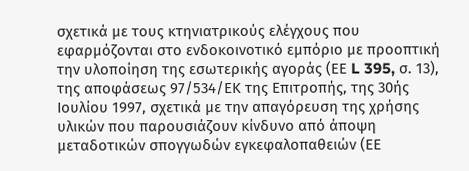σχετικά με τους κτηνιατρικούς ελέγχους που εφαρμόζονται στο ενδοκοινοτικό εμπόριο με προοπτική την υλοποίηση της εσωτερικής αγοράς (ΕΕ L 395, σ. 13), της αποφάσεως 97/534/ΕΚ της Επιτροπής, της 30ής Ιουλίου 1997, σχετικά με την απαγόρευση της χρήσης υλικών που παρουσιάζουν κίνδυνο από άποψη μεταδοτικών σπογγωδών εγκεφαλοπαθειών (ΕΕ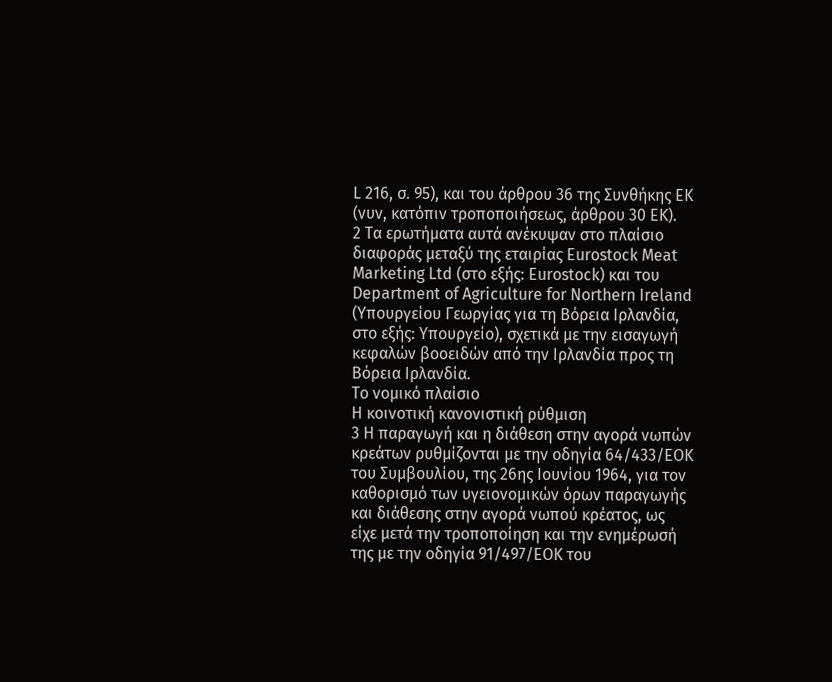L 216, σ. 95), και του άρθρου 36 της Συνθήκης ΕΚ (νυν, κατόπιν τροποποιήσεως, άρθρου 30 ΕΚ).
2 Τα ερωτήματα αυτά ανέκυψαν στο πλαίσιο διαφοράς μεταξύ της εταιρίας Eurostock Meat Marketing Ltd (στο εξής: Eurostock) και του Department of Agriculture for Northern Ireland (Υπουργείου Γεωργίας για τη Βόρεια Ιρλανδία, στο εξής: Υπουργείο), σχετικά με την εισαγωγή κεφαλών βοοειδών από την Ιρλανδία προς τη Βόρεια Ιρλανδία.
Το νομικό πλαίσιο
Η κοινοτική κανονιστική ρύθμιση
3 Η παραγωγή και η διάθεση στην αγορά νωπών κρεάτων ρυθμίζονται με την οδηγία 64/433/ΕΟΚ του Συμβουλίου, της 26ης Ιουνίου 1964, για τον καθορισμό των υγειονομικών όρων παραγωγής και διάθεσης στην αγορά νωπού κρέατος, ως είχε μετά την τροποποίηση και την ενημέρωσή της με την οδηγία 91/497/ΕΟΚ του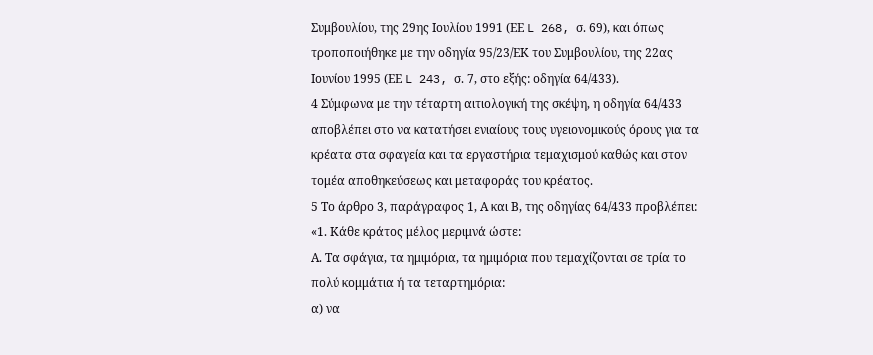Συμβουλίου, της 29ης Ιουλίου 1991 (ΕΕ L 268, σ. 69), και όπως τροποποιήθηκε με την οδηγία 95/23/ΕΚ του Συμβουλίου, της 22ας Ιουνίου 1995 (ΕΕ L 243, σ. 7, στο εξής: οδηγία 64/433).
4 Σύμφωνα με την τέταρτη αιτιολογική της σκέψη, η οδηγία 64/433 αποβλέπει στο να κατατήσει ενιαίους τους υγειονομικούς όρους για τα κρέατα στα σφαγεία και τα εργαστήρια τεμαχισμού καθώς και στον τομέα αποθηκεύσεως και μεταφοράς του κρέατος.
5 Το άρθρο 3, παράγραφος 1, Α και Β, της οδηγίας 64/433 προβλέπει:
«1. Κάθε κράτος μέλος μεριμνά ώστε:
Α. Τα σφάγια, τα ημιμόρια, τα ημιμόρια που τεμαχίζονται σε τρία το πολύ κομμάτια ή τα τεταρτημόρια:
α) να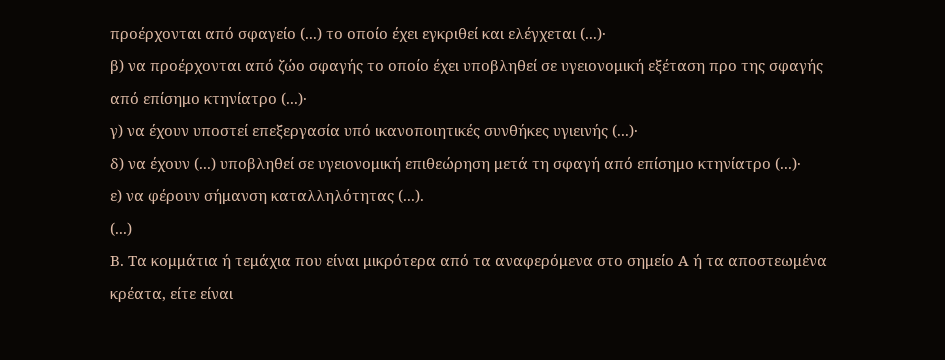προέρχονται από σφαγείο (...) το οποίο έχει εγκριθεί και ελέγχεται (...)·
β) να προέρχονται από ζώο σφαγής το οποίο έχει υποβληθεί σε υγειονομική εξέταση προ της σφαγής από επίσημο κτηνίατρο (...)·
γ) να έχουν υποστεί επεξεργασία υπό ικανοποιητικές συνθήκες υγιεινής (...)·
δ) να έχουν (...) υποβληθεί σε υγειονομική επιθεώρηση μετά τη σφαγή από επίσημο κτηνίατρο (...)·
ε) να φέρουν σήμανση καταλληλότητας (...).
(...)
Β. Τα κομμάτια ή τεμάχια που είναι μικρότερα από τα αναφερόμενα στο σημείο Α ή τα αποστεωμένα κρέατα, είτε είναι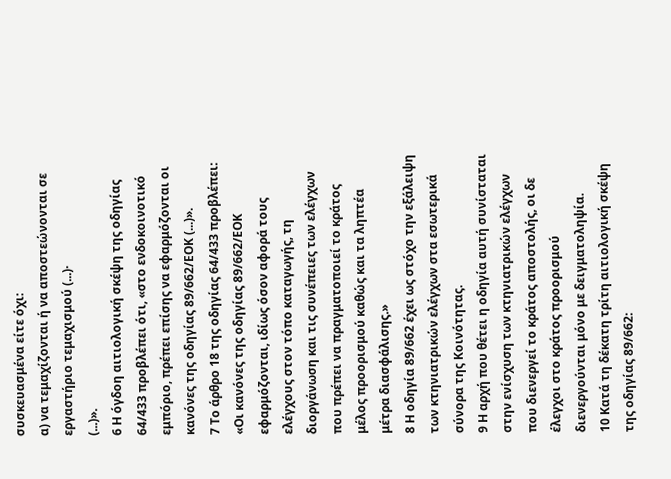συσκευασμένα είτε όχι:
α) να τεμαχίζονται ή να αποστεώνονται σε εργαστήριο τεμαχισμού (...)·
(...)».
6 Η όγδοη αιτιολογική σκέψη της οδηγίας 64/433 προβλέπει ότι, «στο ενδοκοινοτικό εμπόριο, πρέπει επίσης να εφαρμόζονται οι κανόνες της οδηγίας 89/662/ΕΟΚ (...)».
7 Το άρθρο 18 της οδηγίας 64/433 προβλέπει:
«Οι κανόνες της οδηγίας 89/662/ΕΟΚ εφαρμόζονται, ιδίως όσον αφορά τους ελέγχους στον τόπο καταγωγής, τη διοργάνωση και τις συνέπειες των ελέγχων που πρέπει να πραγματοποιεί το κράτος μέλος προορισμού καθώς και τα ληπτέα μέτρα διασφάλισης.»
8 Η οδηγία 89/662 έχει ως στόχο την εξάλειψη των κτηνιατρικών ελέγχων στα εσωτερικά σύνορα της Κοινότητας.
9 Η αρχή που θέτει η οδηγία αυτή συνίσταται στην ενίσχυση των κτηνιατρικών ελέγχων που διενεργεί το κράτος αποστολής, οι δε έλεγχοι στο κράτος προορισμού διενεργούνται μόνο με δειγματοληψία.
10 Κατά τη δέκατη τρίτη αιτιολογική σκέψη της οδηγίας 89/662: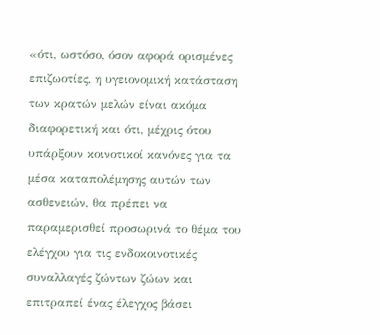«ότι, ωστόσο, όσον αφορά ορισμένες επιζωοτίες, η υγειονομική κατάσταση των κρατών μελών είναι ακόμα διαφορετική και ότι, μέχρις ότου υπάρξουν κοινοτικοί κανόνες για τα μέσα καταπολέμησης αυτών των ασθενειών, θα πρέπει να παραμερισθεί προσωρινά το θέμα του ελέγχου για τις ενδοκοινοτικές συναλλαγές ζώντων ζώων και επιτραπεί ένας έλεγχος βάσει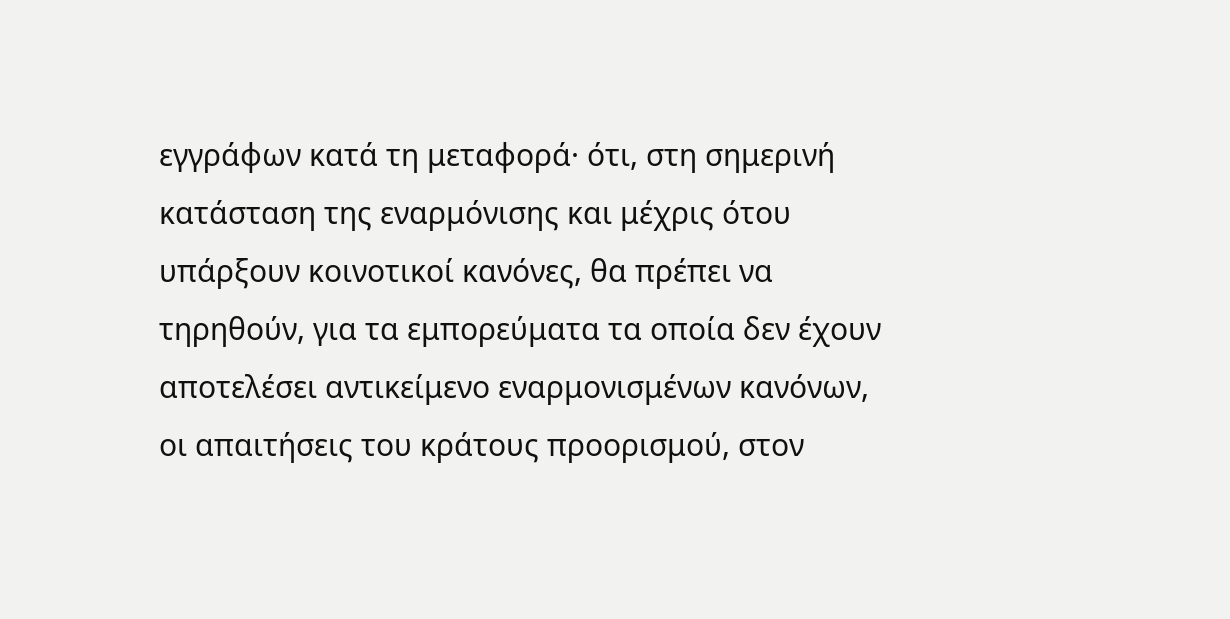εγγράφων κατά τη μεταφορά· ότι, στη σημερινή κατάσταση της εναρμόνισης και μέχρις ότου υπάρξουν κοινοτικοί κανόνες, θα πρέπει να τηρηθούν, για τα εμπορεύματα τα οποία δεν έχουν αποτελέσει αντικείμενο εναρμονισμένων κανόνων, οι απαιτήσεις του κράτους προορισμού, στον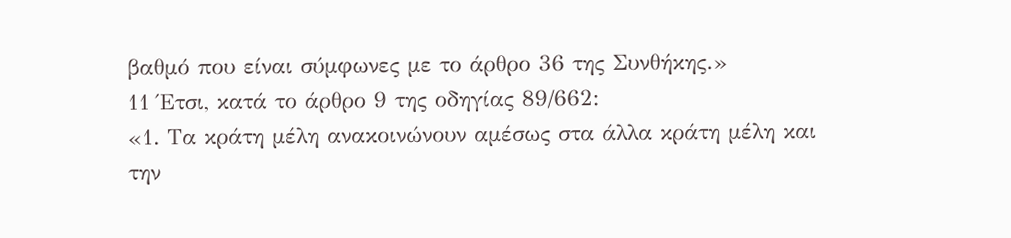βαθμό που είναι σύμφωνες με το άρθρο 36 της Συνθήκης.»
11 Έτσι, κατά το άρθρο 9 της οδηγίας 89/662:
«1. Τα κράτη μέλη ανακοινώνουν αμέσως στα άλλα κράτη μέλη και την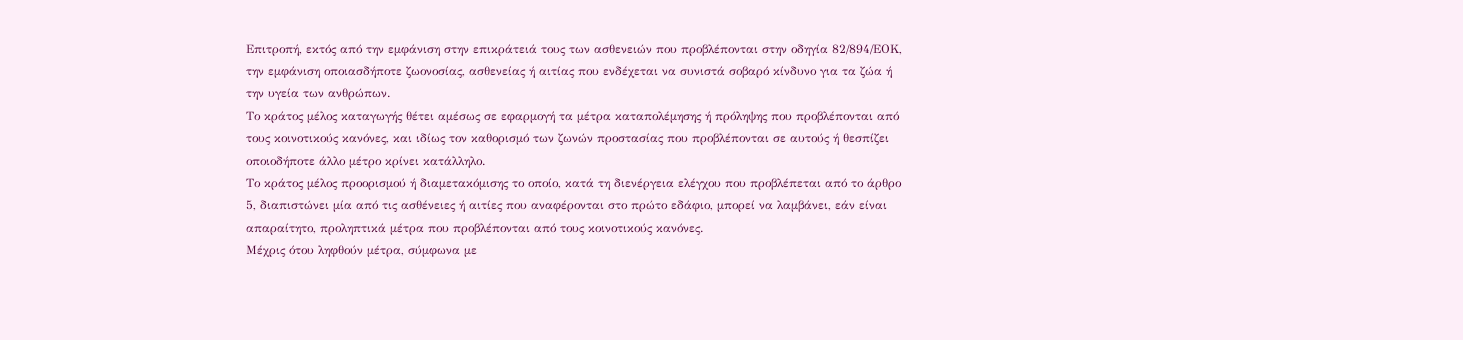Επιτροπή, εκτός από την εμφάνιση στην επικράτειά τους των ασθενειών που προβλέπονται στην οδηγία 82/894/ΕΟΚ, την εμφάνιση οποιασδήποτε ζωονοσίας, ασθενείας ή αιτίας που ενδέχεται να συνιστά σοβαρό κίνδυνο για τα ζώα ή την υγεία των ανθρώπων.
Το κράτος μέλος καταγωγής θέτει αμέσως σε εφαρμογή τα μέτρα καταπολέμησης ή πρόληψης που προβλέπονται από τους κοινοτικούς κανόνες, και ιδίως τον καθορισμό των ζωνών προστασίας που προβλέπονται σε αυτούς ή θεσπίζει οποιοδήποτε άλλο μέτρο κρίνει κατάλληλο.
Το κράτος μέλος προορισμού ή διαμετακόμισης το οποίο, κατά τη διενέργεια ελέγχου που προβλέπεται από το άρθρο 5, διαπιστώνει μία από τις ασθένειες ή αιτίες που αναφέρονται στο πρώτο εδάφιο, μπορεί να λαμβάνει, εάν είναι απαραίτητο, προληπτικά μέτρα που προβλέπονται από τους κοινοτικούς κανόνες.
Μέχρις ότου ληφθούν μέτρα, σύμφωνα με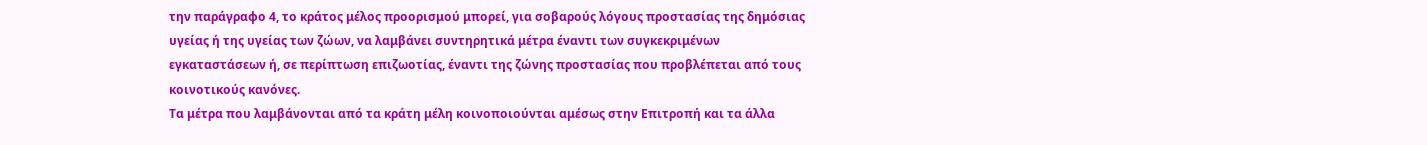την παράγραφο 4, το κράτος μέλος προορισμού μπορεί, για σοβαρούς λόγους προστασίας της δημόσιας υγείας ή της υγείας των ζώων, να λαμβάνει συντηρητικά μέτρα έναντι των συγκεκριμένων εγκαταστάσεων ή, σε περίπτωση επιζωοτίας, έναντι της ζώνης προστασίας που προβλέπεται από τους κοινοτικούς κανόνες.
Τα μέτρα που λαμβάνονται από τα κράτη μέλη κοινοποιούνται αμέσως στην Επιτροπή και τα άλλα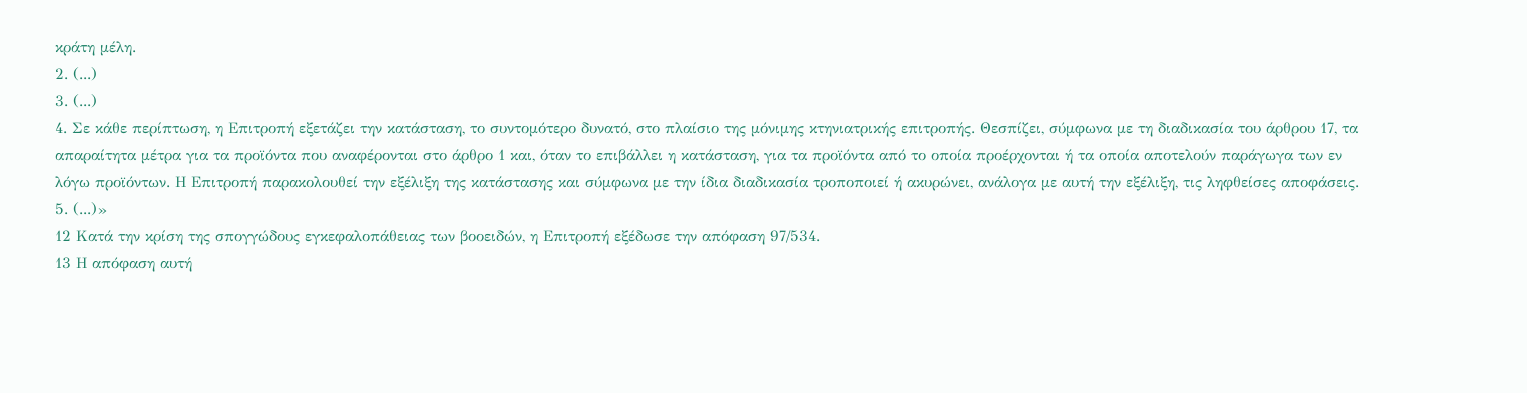κράτη μέλη.
2. (...)
3. (...)
4. Σε κάθε περίπτωση, η Επιτροπή εξετάζει την κατάσταση, το συντομότερο δυνατό, στο πλαίσιο της μόνιμης κτηνιατρικής επιτροπής. Θεσπίζει, σύμφωνα με τη διαδικασία του άρθρου 17, τα απαραίτητα μέτρα για τα προϊόντα που αναφέρονται στο άρθρο 1 και, όταν το επιβάλλει η κατάσταση, για τα προϊόντα από το οποία προέρχονται ή τα οποία αποτελούν παράγωγα των εν λόγω προϊόντων. Η Επιτροπή παρακολουθεί την εξέλιξη της κατάστασης και σύμφωνα με την ίδια διαδικασία τροποποιεί ή ακυρώνει, ανάλογα με αυτή την εξέλιξη, τις ληφθείσες αποφάσεις.
5. (...)»
12 Κατά την κρίση της σπογγώδους εγκεφαλοπάθειας των βοοειδών, η Επιτροπή εξέδωσε την απόφαση 97/534.
13 Η απόφαση αυτή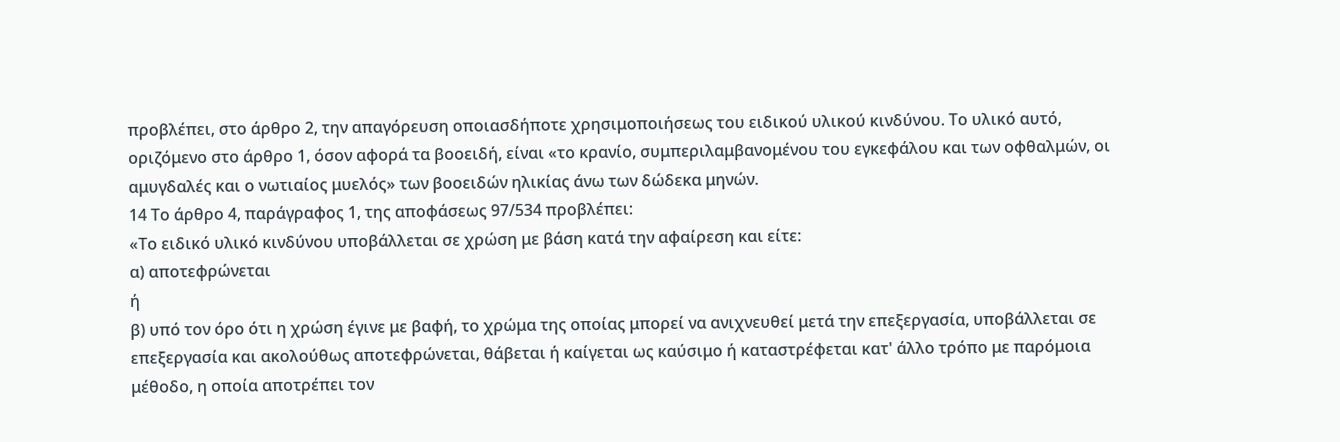προβλέπει, στο άρθρο 2, την απαγόρευση οποιασδήποτε χρησιμοποιήσεως του ειδικού υλικού κινδύνου. Το υλικό αυτό, οριζόμενο στο άρθρο 1, όσον αφορά τα βοοειδή, είναι «το κρανίο, συμπεριλαμβανομένου του εγκεφάλου και των οφθαλμών, οι αμυγδαλές και ο νωτιαίος μυελός» των βοοειδών ηλικίας άνω των δώδεκα μηνών.
14 Το άρθρο 4, παράγραφος 1, της αποφάσεως 97/534 προβλέπει:
«Το ειδικό υλικό κινδύνου υποβάλλεται σε χρώση με βάση κατά την αφαίρεση και είτε:
α) αποτεφρώνεται
ή
β) υπό τον όρο ότι η χρώση έγινε με βαφή, το χρώμα της οποίας μπορεί να ανιχνευθεί μετά την επεξεργασία, υποβάλλεται σε επεξεργασία και ακολούθως αποτεφρώνεται, θάβεται ή καίγεται ως καύσιμο ή καταστρέφεται κατ' άλλο τρόπο με παρόμοια μέθοδο, η οποία αποτρέπει τον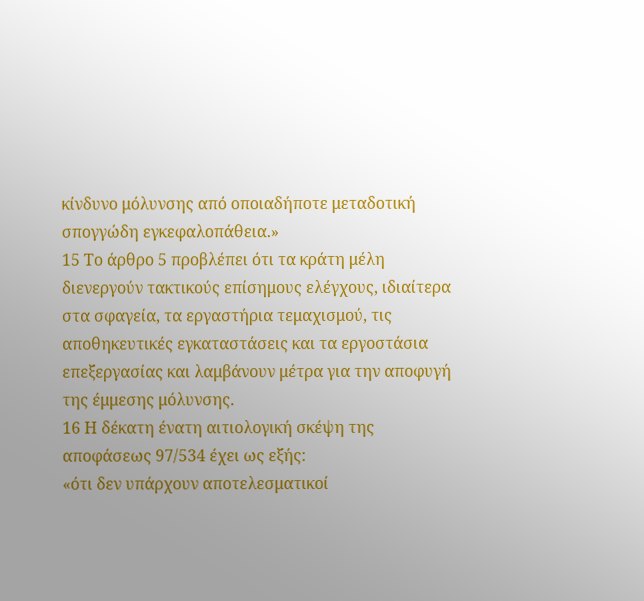κίνδυνο μόλυνσης από οποιαδήποτε μεταδοτική σπογγώδη εγκεφαλοπάθεια.»
15 Το άρθρο 5 προβλέπει ότι τα κράτη μέλη διενεργούν τακτικούς επίσημους ελέγχους, ιδιαίτερα στα σφαγεία, τα εργαστήρια τεμαχισμού, τις αποθηκευτικές εγκαταστάσεις και τα εργοστάσια επεξεργασίας και λαμβάνουν μέτρα για την αποφυγή της έμμεσης μόλυνσης.
16 Η δέκατη ένατη αιτιολογική σκέψη της αποφάσεως 97/534 έχει ως εξής:
«ότι δεν υπάρχουν αποτελεσματικοί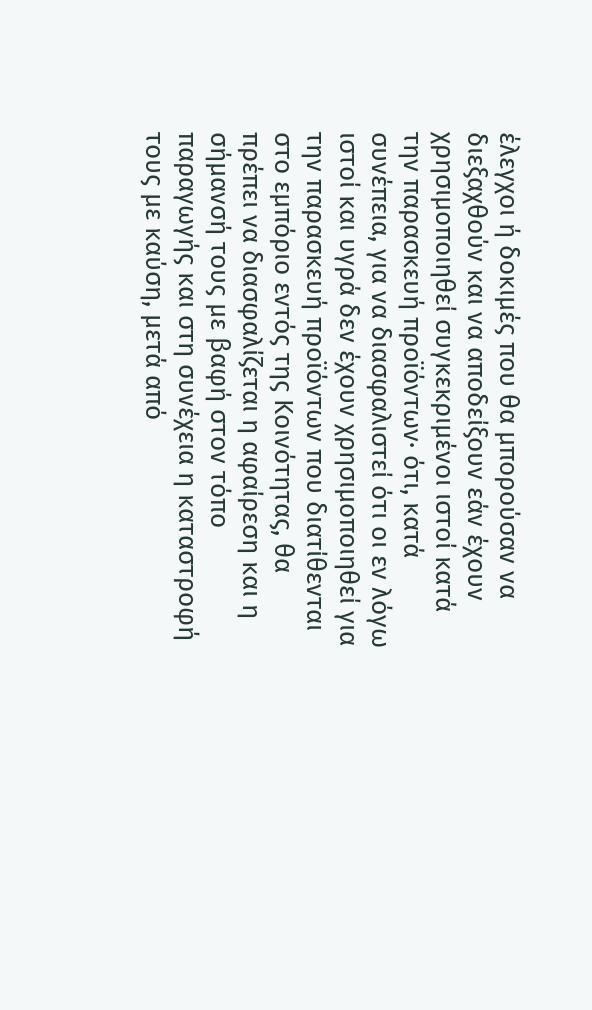έλεγχοι ή δοκιμές που θα μπορούσαν να διεξαχθούν και να αποδείξουν εάν έχουν χρησιμοποιηθεί συγκεκριμένοι ιστοί κατά την παρασκευή προϊόντων· ότι, κατά συνέπεια, για να διασφαλιστεί ότι οι εν λόγω ιστοί και υγρά δεν έχουν χρησιμοποιηθεί για την παρασκευή προϊόντων που διατίθενται στο εμπόριο εντός της Κοινότητας, θα πρέπει να διασφαλίζεται η αφαίρεση και η σήμανσή τους με βαφή στον τόπο παραγωγής και στη συνέχεια η καταστροφή τους με καύση, μετά από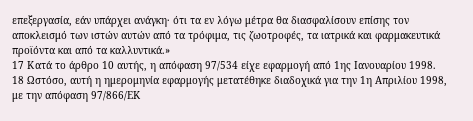επεξεργασία, εάν υπάρχει ανάγκη· ότι τα εν λόγω μέτρα θα διασφαλίσουν επίσης τον αποκλεισμό των ιστών αυτών από τα τρόφιμα, τις ζωοτροφές, τα ιατρικά και φαρμακευτικά προϊόντα και από τα καλλυντικά.»
17 Κατά το άρθρο 10 αυτής, η απόφαση 97/534 είχε εφαρμογή από 1ης Ιανουαρίου 1998.
18 Ωστόσο, αυτή η ημερομηνία εφαρμογής μετατέθηκε διαδοχικά για την 1η Απριλίου 1998, με την απόφαση 97/866/ΕΚ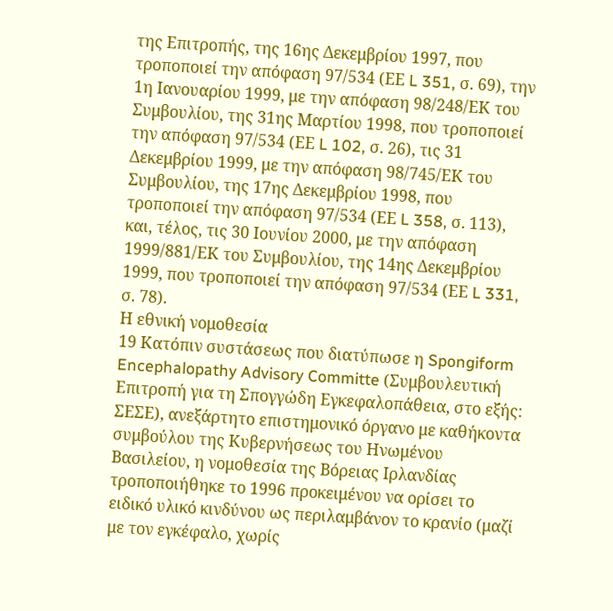της Επιτροπής, της 16ης Δεκεμβρίου 1997, που τροποποιεί την απόφαση 97/534 (ΕΕ L 351, σ. 69), την 1η Ιανουαρίου 1999, με την απόφαση 98/248/ΕΚ του Συμβουλίου, της 31ης Μαρτίου 1998, που τροποποιεί την απόφαση 97/534 (ΕΕ L 102, σ. 26), τις 31 Δεκεμβρίου 1999, με την απόφαση 98/745/ΕΚ του Συμβουλίου, της 17ης Δεκεμβρίου 1998, που τροποποιεί την απόφαση 97/534 (ΕΕ L 358, σ. 113), και, τέλος, τις 30 Ιουνίου 2000, με την απόφαση 1999/881/ΕΚ του Συμβουλίου, της 14ης Δεκεμβρίου 1999, που τροποποιεί την απόφαση 97/534 (ΕΕ L 331, σ. 78).
Η εθνική νομοθεσία
19 Κατόπιν συστάσεως που διατύπωσε η Spongiform Encephalopathy Advisory Committe (Συμβουλευτική Επιτροπή για τη Σπογγώδη Εγκεφαλοπάθεια, στο εξής: ΣΕΣΕ), ανεξάρτητο επιστημονικό όργανο με καθήκοντα συμβούλου της Κυβερνήσεως του Ηνωμένου Βασιλείου, η νομοθεσία της Βόρειας Ιρλανδίας τροποποιήθηκε το 1996 προκειμένου να ορίσει το ειδικό υλικό κινδύνου ως περιλαμβάνον το κρανίο (μαζί με τον εγκέφαλο, χωρίς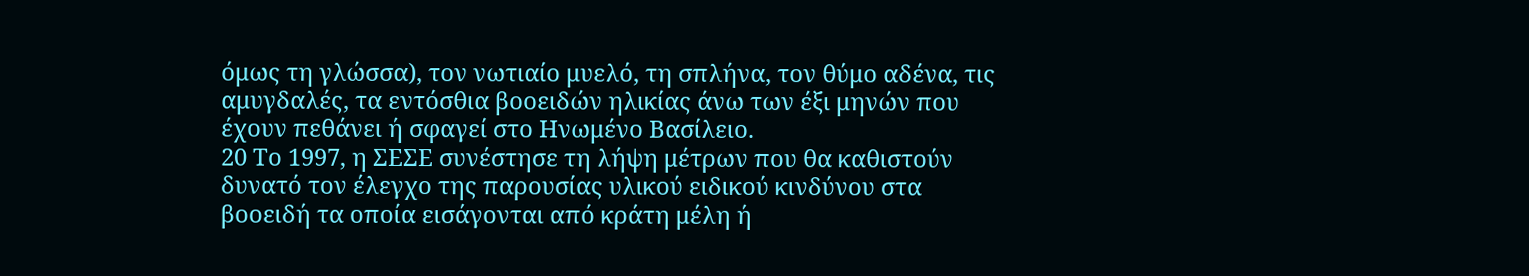όμως τη γλώσσα), τον νωτιαίο μυελό, τη σπλήνα, τον θύμο αδένα, τις αμυγδαλές, τα εντόσθια βοοειδών ηλικίας άνω των έξι μηνών που έχουν πεθάνει ή σφαγεί στο Ηνωμένο Βασίλειο.
20 Το 1997, η ΣΕΣΕ συνέστησε τη λήψη μέτρων που θα καθιστούν δυνατό τον έλεγχο της παρουσίας υλικού ειδικού κινδύνου στα βοοειδή τα οποία εισάγονται από κράτη μέλη ή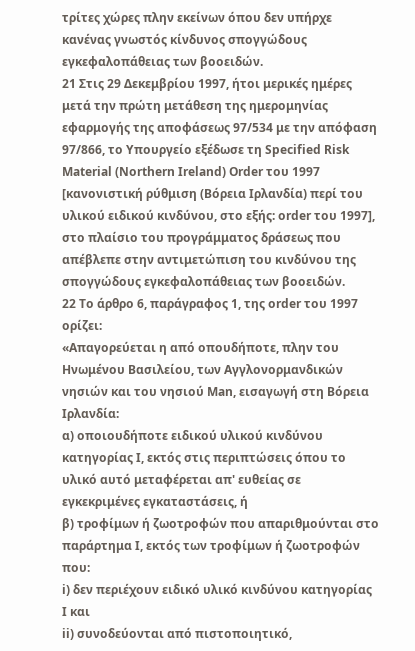τρίτες χώρες πλην εκείνων όπου δεν υπήρχε κανένας γνωστός κίνδυνος σπογγώδους εγκεφαλοπάθειας των βοοειδών.
21 Στις 29 Δεκεμβρίου 1997, ήτοι μερικές ημέρες μετά την πρώτη μετάθεση της ημερομηνίας εφαρμογής της αποφάσεως 97/534 με την απόφαση 97/866, το Υπουργείο εξέδωσε τη Specified Risk Material (Northern Ireland) Order του 1997 [κανονιστική ρύθμιση (Βόρεια Ιρλανδία) περί του υλικού ειδικού κινδύνου, στο εξής: order του 1997], στο πλαίσιο του προγράμματος δράσεως που απέβλεπε στην αντιμετώπιση του κινδύνου της σπογγώδους εγκεφαλοπάθειας των βοοειδών.
22 Το άρθρο 6, παράγραφος 1, της order του 1997 ορίζει:
«Aπαγορεύεται η από οπουδήποτε, πλην του Ηνωμένου Βασιλείου, των Αγγλονορμανδικών νησιών και του νησιού Man, εισαγωγή στη Βόρεια Ιρλανδία:
α) οποιουδήποτε ειδικού υλικού κινδύνου κατηγορίας Ι, εκτός στις περιπτώσεις όπου το υλικό αυτό μεταφέρεται απ' ευθείας σε εγκεκριμένες εγκαταστάσεις, ή
β) τροφίμων ή ζωοτροφών που απαριθμούνται στο παράρτημα Ι, εκτός των τροφίμων ή ζωοτροφών που:
i) δεν περιέχουν ειδικό υλικό κινδύνου κατηγορίας Ι και
ii) συνοδεύονται από πιστοποιητικό,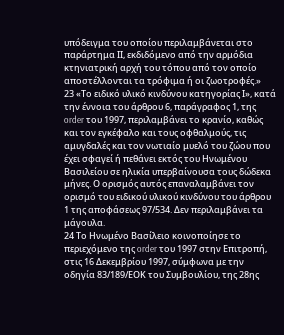υπόδειγμα του οποίου περιλαμβάνεται στο παράρτημα ΙΙ, εκδιδόμενο από την αρμόδια κτηνιατρική αρχή του τόπου από τον οποίο αποστέλλονται τα τρόφιμα ή οι ζωοτροφές.»
23 «Το ειδικό υλικό κινδύνου κατηγορίας Ι», κατά την έννοια του άρθρου 6, παράγραφος 1, της order του 1997, περιλαμβάνει το κρανίο, καθώς και τον εγκέφαλο και τους οφθαλμούς, τις αμυγδαλές και τον νωτιαίο μυελό του ζώου που έχει σφαγεί ή πεθάνει εκτός του Ηνωμένου Βασιλείου σε ηλικία υπερβαίνουσα τους δώδεκα μήνες. Ο ορισμός αυτός επαναλαμβάνει τον ορισμό του ειδικού υλικού κινδύνου του άρθρου 1 της αποφάσεως 97/534. Δεν περιλαμβάνει τα μάγουλα.
24 Το Ηνωμένο Βασίλειο κοινοποίησε το περιεχόμενο της order του 1997 στην Επιτροπή, στις 16 Δεκεμβρίου 1997, σύμφωνα με την οδηγία 83/189/ΕΟΚ του Συμβουλίου, της 28ης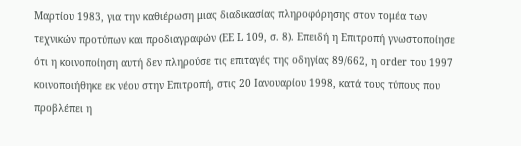Μαρτίου 1983, για την καθιέρωση μιας διαδικασίας πληροφόρησης στον τομέα των τεχνικών προτύπων και προδιαγραφών (ΕΕ L 109, σ. 8). Επειδή η Επιτροπή γνωστοποίησε ότι η κοινοποίηση αυτή δεν πληρούσε τις επιταγές της οδηγίας 89/662, η order του 1997 κοινοποιήθηκε εκ νέου στην Επιτροπή, στις 20 Ιανουαρίου 1998, κατά τους τύπους που προβλέπει η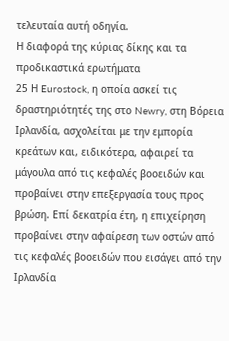τελευταία αυτή οδηγία.
Η διαφορά της κύριας δίκης και τα προδικαστικά ερωτήματα
25 Η Eurostock, η οποία ασκεί τις δραστηριότητές της στο Newry, στη Βόρεια Ιρλανδία, ασχολείται με την εμπορία κρεάτων και, ειδικότερα, αφαιρεί τα μάγουλα από τις κεφαλές βοοειδών και προβαίνει στην επεξεργασία τους προς βρώση. Επί δεκατρία έτη, η επιχείρηση προβαίνει στην αφαίρεση των οστών από τις κεφαλές βοοειδών που εισάγει από την Ιρλανδία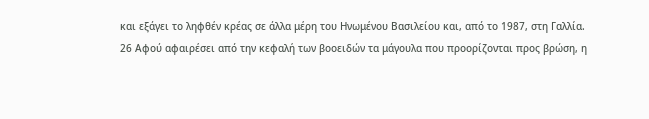και εξάγει το ληφθέν κρέας σε άλλα μέρη του Ηνωμένου Βασιλείου και, από το 1987, στη Γαλλία.
26 Αφού αφαιρέσει από την κεφαλή των βοοειδών τα μάγουλα που προορίζονται προς βρώση, η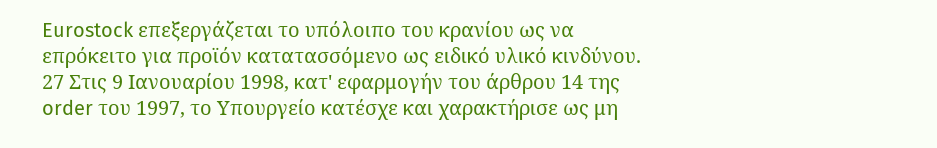Eurostock επεξεργάζεται το υπόλοιπο του κρανίου ως να επρόκειτο για προϊόν κατατασσόμενο ως ειδικό υλικό κινδύνου.
27 Στις 9 Ιανουαρίου 1998, κατ' εφαρμογήν του άρθρου 14 της order του 1997, το Υπουργείο κατέσχε και χαρακτήρισε ως μη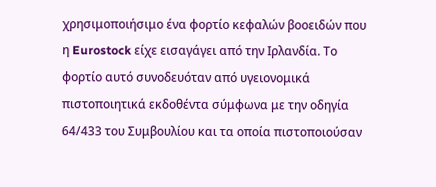χρησιμοποιήσιμο ένα φορτίο κεφαλών βοοειδών που η Eurostock είχε εισαγάγει από την Ιρλανδία. Το φορτίο αυτό συνοδευόταν από υγειονομικά πιστοποιητικά εκδοθέντα σύμφωνα με την οδηγία 64/433 του Συμβουλίου και τα οποία πιστοποιούσαν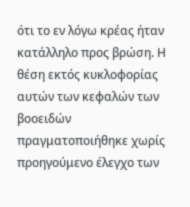ότι το εν λόγω κρέας ήταν κατάλληλο προς βρώση. Η θέση εκτός κυκλοφορίας αυτών των κεφαλών των βοοειδών πραγματοποιήθηκε χωρίς προηγούμενο έλεγχο των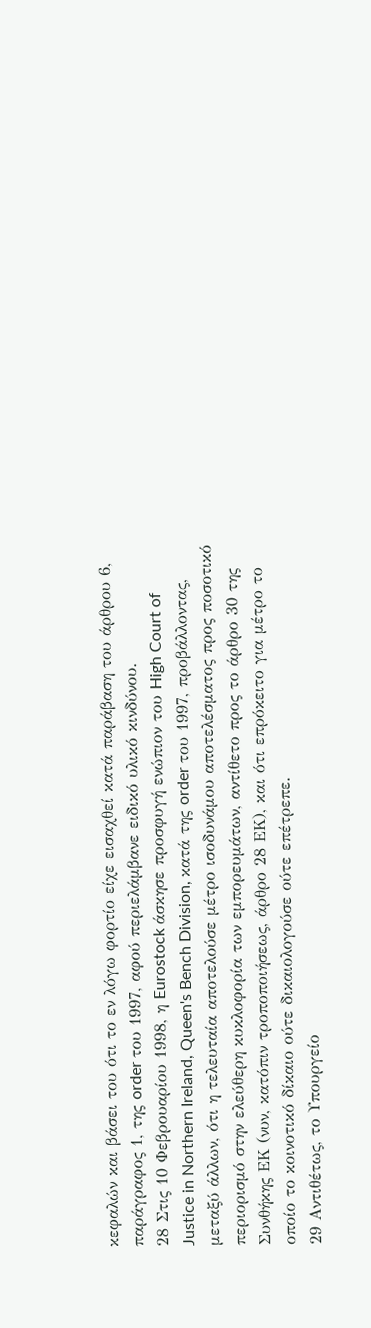κεφαλών και βάσει του ότι το εν λόγω φορτίο είχε εισαχθεί κατά παράβαση του άρθρου 6, παράγραφος 1, της order του 1997, αφού περιελάμβανε ειδικό υλικό κινδύνου.
28 Στις 10 Φεβρουαρίου 1998, η Eurostock άσκησε προσφυγή ενώπιον του High Court of Justice in Northern Ireland, Queen's Bench Division, κατά της order του 1997, προβάλλοντας, μεταξύ άλλων, ότι η τελευταία αποτελούσε μέτρο ισοδυνάμου αποτελέσματος προς ποσοτικό περιορισμό στην ελεύθερη κυκλοφορία των εμπορευμάτων, αντίθετο προς το άρθρο 30 της Συνθήκης ΕΚ (νυν, κατόπιν τροποποιήσεως, άρθρο 28 ΕΚ), και ότι επρόκειτο για μέτρο το οποίο το κοινοτικό δίκαιο ούτε δικαιολογούσε ούτε επέτρεπε.
29 Αντιθέτως, το Υπουργείο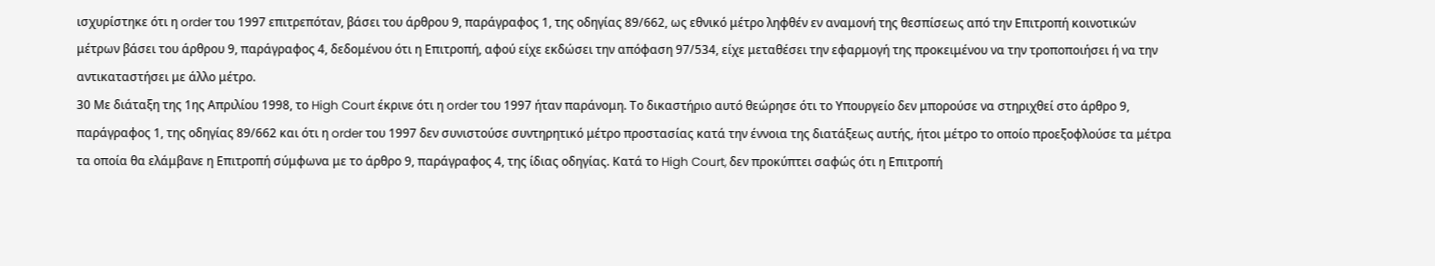ισχυρίστηκε ότι η order του 1997 επιτρεπόταν, βάσει του άρθρου 9, παράγραφος 1, της οδηγίας 89/662, ως εθνικό μέτρο ληφθέν εν αναμονή της θεσπίσεως από την Επιτροπή κοινοτικών μέτρων βάσει του άρθρου 9, παράγραφος 4, δεδομένου ότι η Επιτροπή, αφού είχε εκδώσει την απόφαση 97/534, είχε μεταθέσει την εφαρμογή της προκειμένου να την τροποποιήσει ή να την αντικαταστήσει με άλλο μέτρο.
30 Με διάταξη της 1ης Απριλίου 1998, το High Court έκρινε ότι η order του 1997 ήταν παράνομη. Το δικαστήριο αυτό θεώρησε ότι το Υπουργείο δεν μπορούσε να στηριχθεί στο άρθρο 9, παράγραφος 1, της οδηγίας 89/662 και ότι η order του 1997 δεν συνιστούσε συντηρητικό μέτρο προστασίας κατά την έννοια της διατάξεως αυτής, ήτοι μέτρο το οποίο προεξοφλούσε τα μέτρα τα οποία θα ελάμβανε η Επιτροπή σύμφωνα με το άρθρο 9, παράγραφος 4, της ίδιας οδηγίας. Κατά το High Court, δεν προκύπτει σαφώς ότι η Επιτροπή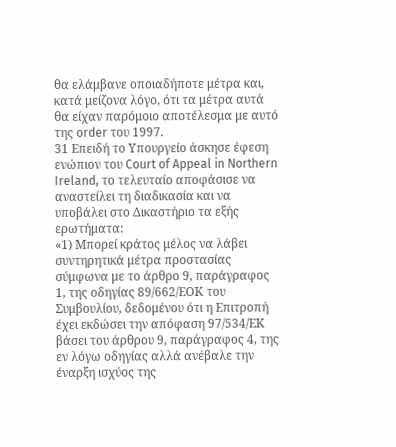θα ελάμβανε οποιαδήποτε μέτρα και, κατά μείζονα λόγο, ότι τα μέτρα αυτά θα είχαν παρόμοιο αποτέλεσμα με αυτό της order του 1997.
31 Επειδή το Υπουργείο άσκησε έφεση ενώπιον του Court of Appeal in Northern Ireland, το τελευταίο αποφάσισε να αναστείλει τη διαδικασία και να υποβάλει στο Δικαστήριο τα εξής ερωτήματα:
«1) Μπορεί κράτος μέλος να λάβει συντηρητικά μέτρα προστασίας σύμφωνα με το άρθρο 9, παράγραφος 1, της οδηγίας 89/662/ΕΟΚ του Συμβουλίου, δεδομένου ότι η Επιτροπή έχει εκδώσει την απόφαση 97/534/ΕΚ βάσει του άρθρου 9, παράγραφος 4, της εν λόγω οδηγίας αλλά ανέβαλε την έναρξη ισχύος της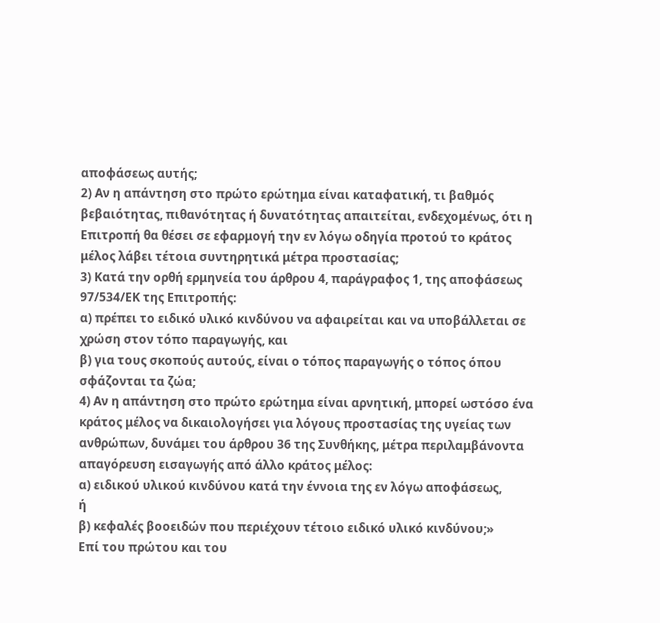αποφάσεως αυτής;
2) Αν η απάντηση στο πρώτο ερώτημα είναι καταφατική, τι βαθμός βεβαιότητας, πιθανότητας ή δυνατότητας απαιτείται, ενδεχομένως, ότι η Επιτροπή θα θέσει σε εφαρμογή την εν λόγω οδηγία προτού το κράτος μέλος λάβει τέτοια συντηρητικά μέτρα προστασίας;
3) Κατά την ορθή ερμηνεία του άρθρου 4, παράγραφος 1, της αποφάσεως 97/534/ΕΚ της Επιτροπής:
α) πρέπει το ειδικό υλικό κινδύνου να αφαιρείται και να υποβάλλεται σε χρώση στον τόπο παραγωγής, και
β) για τους σκοπούς αυτούς, είναι ο τόπος παραγωγής ο τόπος όπου σφάζονται τα ζώα;
4) Αν η απάντηση στο πρώτο ερώτημα είναι αρνητική, μπορεί ωστόσο ένα κράτος μέλος να δικαιολογήσει για λόγους προστασίας της υγείας των ανθρώπων, δυνάμει του άρθρου 36 της Συνθήκης, μέτρα περιλαμβάνοντα απαγόρευση εισαγωγής από άλλο κράτος μέλος:
α) ειδικού υλικού κινδύνου κατά την έννοια της εν λόγω αποφάσεως,
ή
β) κεφαλές βοοειδών που περιέχουν τέτοιο ειδικό υλικό κινδύνου;»
Επί του πρώτου και του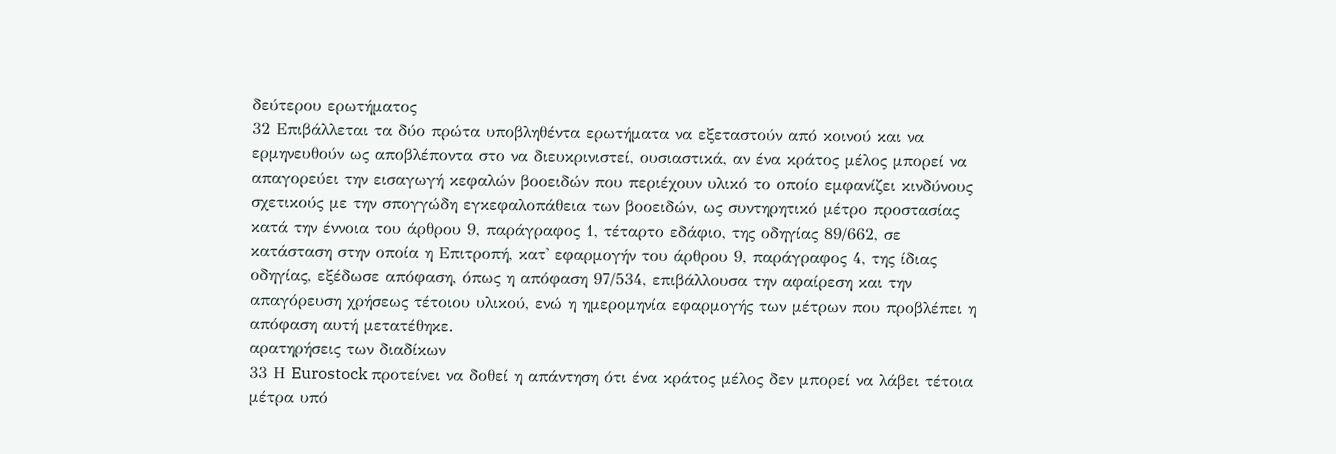δεύτερου ερωτήματος
32 Επιβάλλεται τα δύο πρώτα υποβληθέντα ερωτήματα να εξεταστούν από κοινού και να ερμηνευθούν ως αποβλέποντα στο να διευκρινιστεί, ουσιαστικά, αν ένα κράτος μέλος μπορεί να απαγορεύει την εισαγωγή κεφαλών βοοειδών που περιέχουν υλικό το οποίο εμφανίζει κινδύνους σχετικούς με την σπογγώδη εγκεφαλοπάθεια των βοοειδών, ως συντηρητικό μέτρο προστασίας κατά την έννοια του άρθρου 9, παράγραφος 1, τέταρτο εδάφιο, της οδηγίας 89/662, σε κατάσταση στην οποία η Επιτροπή, κατ' εφαρμογήν του άρθρου 9, παράγραφος 4, της ίδιας οδηγίας, εξέδωσε απόφαση, όπως η απόφαση 97/534, επιβάλλουσα την αφαίρεση και την απαγόρευση χρήσεως τέτοιου υλικού, ενώ η ημερομηνία εφαρμογής των μέτρων που προβλέπει η απόφαση αυτή μετατέθηκε.
αρατηρήσεις των διαδίκων
33 Η Eurostock προτείνει να δοθεί η απάντηση ότι ένα κράτος μέλος δεν μπορεί να λάβει τέτοια μέτρα υπό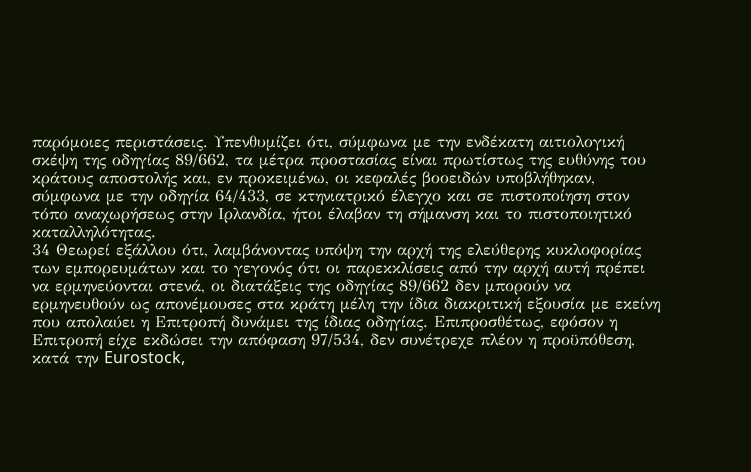παρόμοιες περιστάσεις. Υπενθυμίζει ότι, σύμφωνα με την ενδέκατη αιτιολογική σκέψη της οδηγίας 89/662, τα μέτρα προστασίας είναι πρωτίστως της ευθύνης του κράτους αποστολής και, εν προκειμένω, οι κεφαλές βοοειδών υποβλήθηκαν, σύμφωνα με την οδηγία 64/433, σε κτηνιατρικό έλεγχο και σε πιστοποίηση στον τόπο αναχωρήσεως στην Ιρλανδία, ήτοι έλαβαν τη σήμανση και το πιστοποιητικό καταλληλότητας.
34 Θεωρεί εξάλλου ότι, λαμβάνοντας υπόψη την αρχή της ελεύθερης κυκλοφορίας των εμπορευμάτων και το γεγονός ότι οι παρεκκλίσεις από την αρχή αυτή πρέπει να ερμηνεύονται στενά, οι διατάξεις της οδηγίας 89/662 δεν μπορούν να ερμηνευθούν ως απονέμουσες στα κράτη μέλη την ίδια διακριτική εξουσία με εκείνη που απολαύει η Επιτροπή δυνάμει της ίδιας οδηγίας. Επιπροσθέτως, εφόσον η Επιτροπή είχε εκδώσει την απόφαση 97/534, δεν συνέτρεχε πλέον η προϋπόθεση, κατά την Eurostock,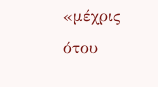«μέχρις ότου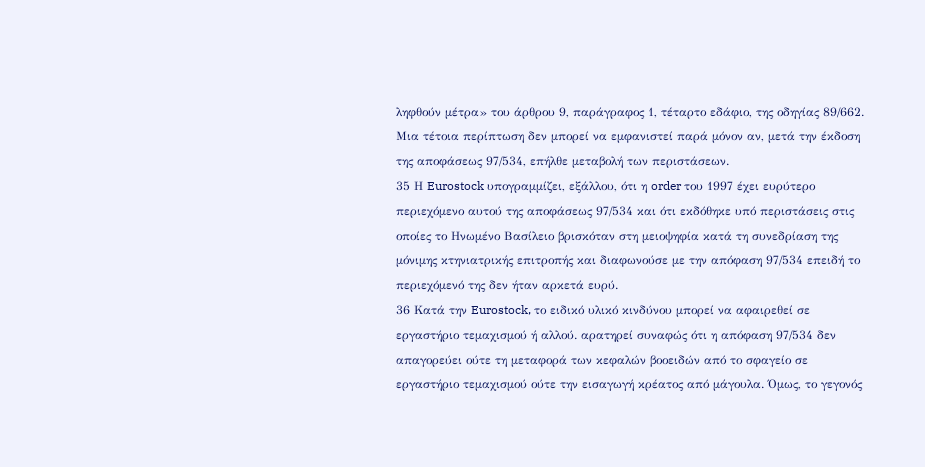ληφθούν μέτρα» του άρθρου 9, παράγραφος 1, τέταρτο εδάφιο, της οδηγίας 89/662. Μια τέτοια περίπτωση δεν μπορεί να εμφανιστεί παρά μόνον αν, μετά την έκδοση της αποφάσεως 97/534, επήλθε μεταβολή των περιστάσεων.
35 Η Eurostock υπογραμμίζει, εξάλλου, ότι η order του 1997 έχει ευρύτερο περιεχόμενο αυτού της αποφάσεως 97/534 και ότι εκδόθηκε υπό περιστάσεις στις οποίες το Ηνωμένο Βασίλειο βρισκόταν στη μειοψηφία κατά τη συνεδρίαση της μόνιμης κτηνιατρικής επιτροπής και διαφωνούσε με την απόφαση 97/534 επειδή το περιεχόμενό της δεν ήταν αρκετά ευρύ.
36 Κατά την Eurostock, το ειδικό υλικό κινδύνου μπορεί να αφαιρεθεί σε εργαστήριο τεμαχισμού ή αλλού. αρατηρεί συναφώς ότι η απόφαση 97/534 δεν απαγορεύει ούτε τη μεταφορά των κεφαλών βοοειδών από το σφαγείο σε εργαστήριο τεμαχισμού ούτε την εισαγωγή κρέατος από μάγουλα. Όμως, το γεγονός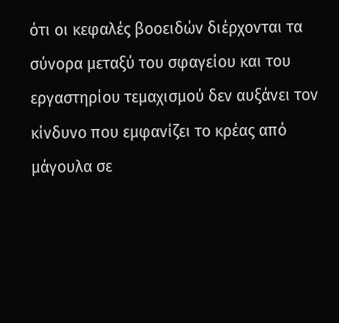ότι οι κεφαλές βοοειδών διέρχονται τα σύνορα μεταξύ του σφαγείου και του εργαστηρίου τεμαχισμού δεν αυξάνει τον κίνδυνο που εμφανίζει το κρέας από μάγουλα σε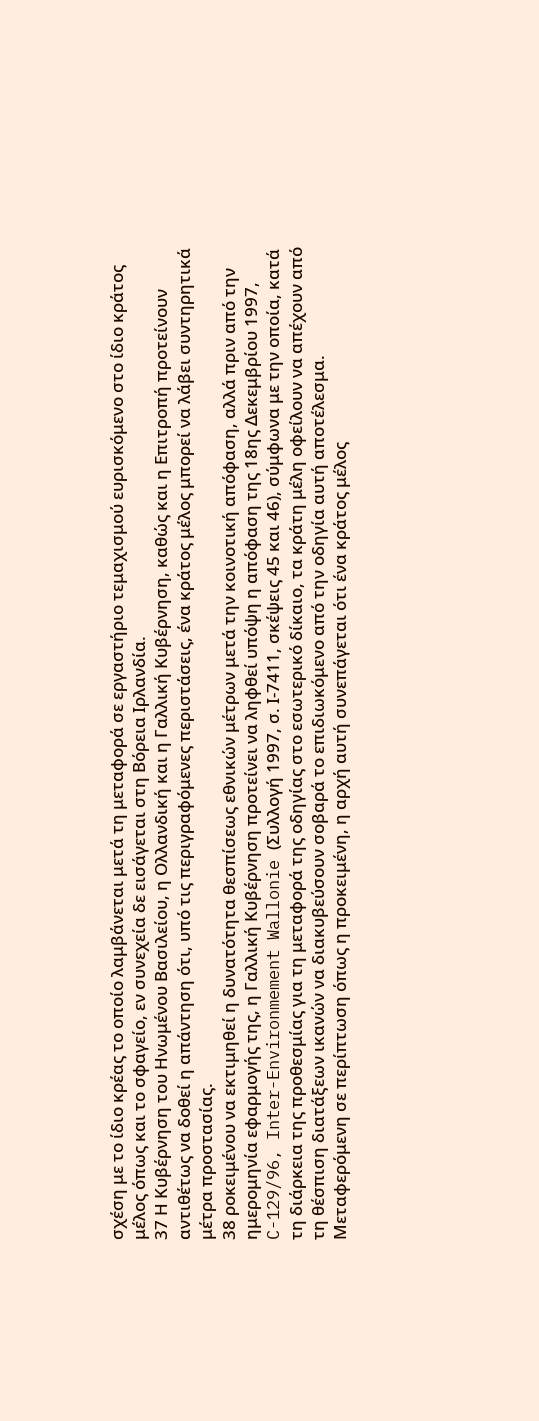σχέση με το ίδιο κρέας το οποίο λαμβάνεται μετά τη μεταφορά σε εργαστήριο τεμαχισμού ευρισκόμενο στο ίδιο κράτος μέλος όπως και το σφαγείο, εν συνεχεία δε εισάγεται στη Βόρεια Ιρλανδία.
37 Η Κυβέρνηση του Ηνωμένου Βασιλείου, η Ολλανδική και η Γαλλική Κυβέρνηση, καθώς και η Επιτροπή προτείνουν αντιθέτως να δοθεί η απάντηση ότι, υπό τις περιγραφόμενες περιστάσεις, ένα κράτος μέλος μπορεί να λάβει συντηρητικά μέτρα προστασίας.
38 ροκειμένου να εκτιμηθεί η δυνατότητα θεσπίσεως εθνικών μέτρων μετά την κοινοτική απόφαση, αλλά πριν από την ημερομηνία εφαρμογής της, η Γαλλική Κυβέρνηση προτείνει να ληφθεί υπόψη η απόφαση της 18ης Δεκεμβρίου 1997, C-129/96, Inter-Environmement Wallonie (Συλλογή 1997, σ. Ι-7411, σκέψεις 45 και 46), σύμφωνα με την οποία, κατά τη διάρκεια της προθεσμίας για τη μεταφορά της οδηγίας στο εσωτερικό δίκαιο, τα κράτη μέλη οφείλουν να απέχουν από τη θέσπιση διατάξεων ικανών να διακυβεύσουν σοβαρά το επιδιωκόμενο από την οδηγία αυτή αποτέλεσμα. Μεταφερόμενη σε περίπτωση όπως η προκειμένη, η αρχή αυτή συνεπάγεται ότι ένα κράτος μέλος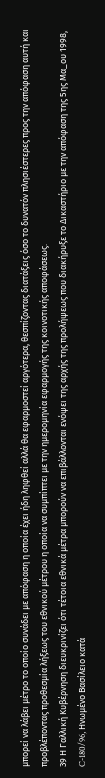μπορεί να λάβει μέτρο το οποίο συνάδει με απόφαση η οποία έχει ήδη ληφθεί αλλά θα εφαρμοστεί αργότερα, θεσπίζοντας διατάξεις όσο το δυνατόν πλησιέστερες προς την απόφαση αυτή και προβλέποντας προθεσμία λήξεως του εθνικού μέτρου η οποία να συμπίπτει με την ημερομηνία εφαρμογής της κοινοτικής αποφάσεως.
39 Η Γαλλική Κυβέρνηση διευκρινίζει ότι τέτοια εθνικά μέτρα μπορούν να επιβάλλονται ενόψει της αρχής της προλήψεως που διακήρυξε το Δικαστήριο με την απόφαση της 5ης Μα_ου 1998, C-180/96, Ηνωμένο Βασίλειο κατά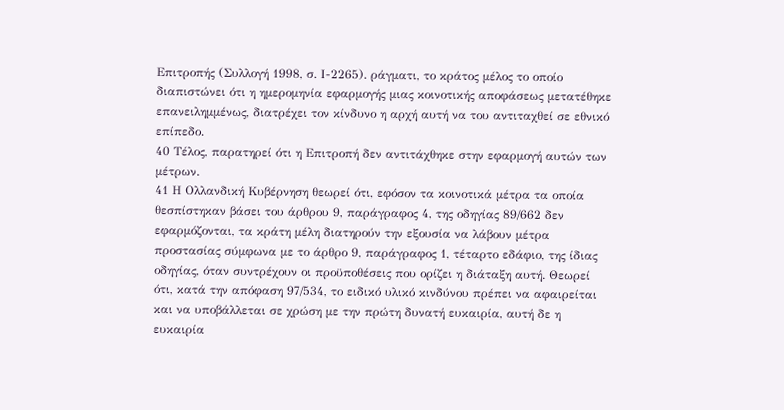Επιτροπής (Συλλογή 1998, σ. Ι-2265). ράγματι, το κράτος μέλος το οποίο διαπιστώνει ότι η ημερομηνία εφαρμογής μιας κοινοτικής αποφάσεως μετατέθηκε επανειλημμένως, διατρέχει τον κίνδυνο η αρχή αυτή να του αντιταχθεί σε εθνικό επίπεδο.
40 Τέλος, παρατηρεί ότι η Επιτροπή δεν αντιτάχθηκε στην εφαρμογή αυτών των μέτρων.
41 Η Ολλανδική Κυβέρνηση θεωρεί ότι, εφόσον τα κοινοτικά μέτρα τα οποία θεσπίστηκαν βάσει του άρθρου 9, παράγραφος 4, της οδηγίας 89/662 δεν εφαρμόζονται, τα κράτη μέλη διατηρούν την εξουσία να λάβουν μέτρα προστασίας σύμφωνα με το άρθρο 9, παράγραφος 1, τέταρτο εδάφιο, της ίδιας οδηγίας, όταν συντρέχουν οι προϋποθέσεις που ορίζει η διάταξη αυτή. Θεωρεί ότι, κατά την απόφαση 97/534, το ειδικό υλικό κινδύνου πρέπει να αφαιρείται και να υποβάλλεται σε χρώση με την πρώτη δυνατή ευκαιρία, αυτή δε η ευκαιρία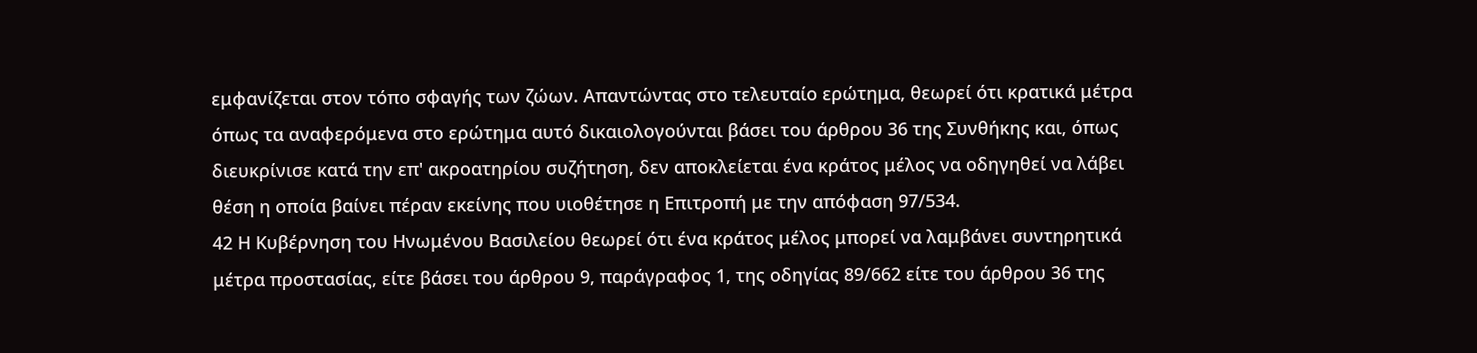εμφανίζεται στον τόπο σφαγής των ζώων. Απαντώντας στο τελευταίο ερώτημα, θεωρεί ότι κρατικά μέτρα όπως τα αναφερόμενα στο ερώτημα αυτό δικαιολογούνται βάσει του άρθρου 36 της Συνθήκης και, όπως διευκρίνισε κατά την επ' ακροατηρίου συζήτηση, δεν αποκλείεται ένα κράτος μέλος να οδηγηθεί να λάβει θέση η οποία βαίνει πέραν εκείνης που υιοθέτησε η Επιτροπή με την απόφαση 97/534.
42 Η Κυβέρνηση του Ηνωμένου Βασιλείου θεωρεί ότι ένα κράτος μέλος μπορεί να λαμβάνει συντηρητικά μέτρα προστασίας, είτε βάσει του άρθρου 9, παράγραφος 1, της οδηγίας 89/662 είτε του άρθρου 36 της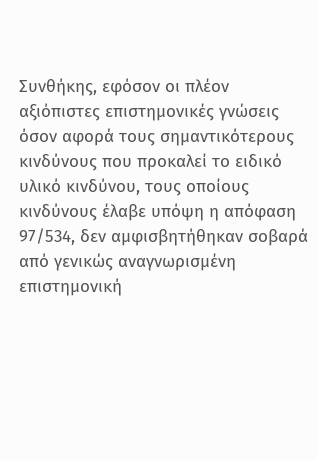Συνθήκης, εφόσον οι πλέον αξιόπιστες επιστημονικές γνώσεις όσον αφορά τους σημαντικότερους κινδύνους που προκαλεί το ειδικό υλικό κινδύνου, τους οποίους κινδύνους έλαβε υπόψη η απόφαση 97/534, δεν αμφισβητήθηκαν σοβαρά από γενικώς αναγνωρισμένη επιστημονική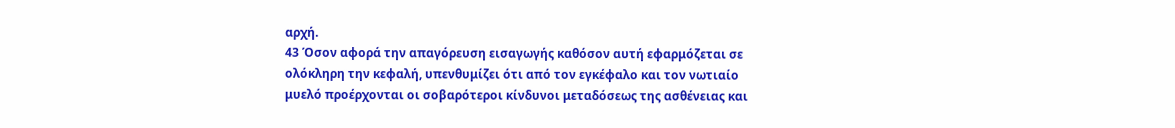αρχή.
43 Όσον αφορά την απαγόρευση εισαγωγής καθόσον αυτή εφαρμόζεται σε ολόκληρη την κεφαλή, υπενθυμίζει ότι από τον εγκέφαλο και τον νωτιαίο μυελό προέρχονται οι σοβαρότεροι κίνδυνοι μεταδόσεως της ασθένειας και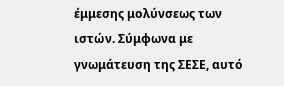έμμεσης μολύνσεως των ιστών. Σύμφωνα με γνωμάτευση της ΣΕΣΕ, αυτό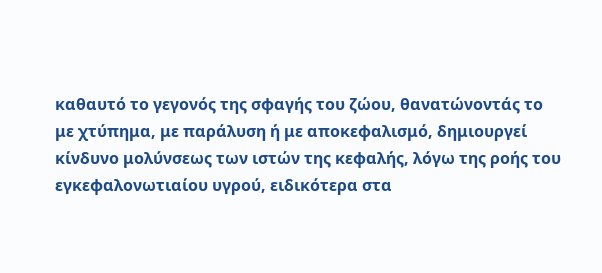καθαυτό το γεγονός της σφαγής του ζώου, θανατώνοντάς το με χτύπημα, με παράλυση ή με αποκεφαλισμό, δημιουργεί κίνδυνο μολύνσεως των ιστών της κεφαλής, λόγω της ροής του εγκεφαλονωτιαίου υγρού, ειδικότερα στα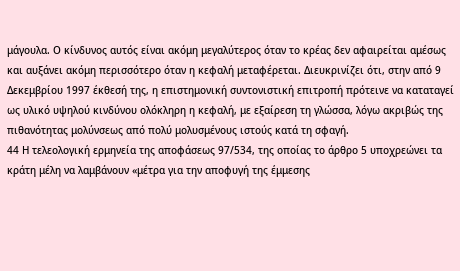μάγουλα. Ο κίνδυνος αυτός είναι ακόμη μεγαλύτερος όταν το κρέας δεν αφαιρείται αμέσως και αυξάνει ακόμη περισσότερο όταν η κεφαλή μεταφέρεται. Διευκρινίζει ότι, στην από 9 Δεκεμβρίου 1997 έκθεσή της, η επιστημονική συντονιστική επιτροπή πρότεινε να καταταγεί ως υλικό υψηλού κινδύνου ολόκληρη η κεφαλή, με εξαίρεση τη γλώσσα, λόγω ακριβώς της πιθανότητας μολύνσεως από πολύ μολυσμένους ιστούς κατά τη σφαγή.
44 Η τελεολογική ερμηνεία της αποφάσεως 97/534, της οποίας το άρθρο 5 υποχρεώνει τα κράτη μέλη να λαμβάνουν «μέτρα για την αποφυγή της έμμεσης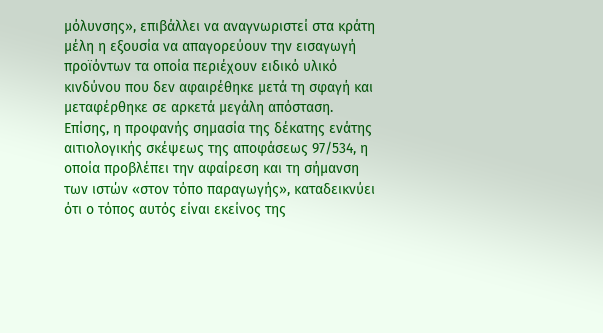μόλυνσης», επιβάλλει να αναγνωριστεί στα κράτη μέλη η εξουσία να απαγορεύουν την εισαγωγή προϊόντων τα οποία περιέχουν ειδικό υλικό κινδύνου που δεν αφαιρέθηκε μετά τη σφαγή και μεταφέρθηκε σε αρκετά μεγάλη απόσταση. Επίσης, η προφανής σημασία της δέκατης ενάτης αιτιολογικής σκέψεως της αποφάσεως 97/534, η οποία προβλέπει την αφαίρεση και τη σήμανση των ιστών «στον τόπο παραγωγής», καταδεικνύει ότι ο τόπος αυτός είναι εκείνος της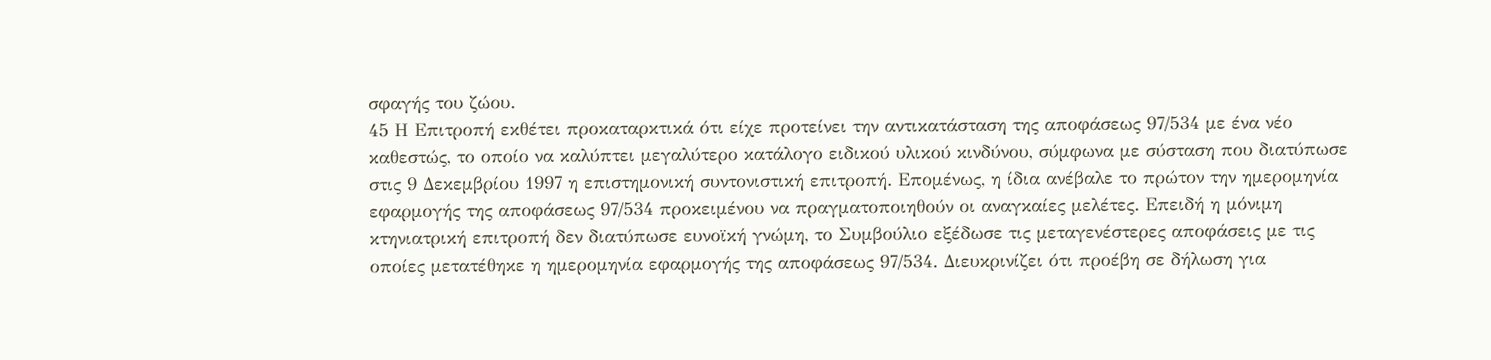σφαγής του ζώου.
45 Η Επιτροπή εκθέτει προκαταρκτικά ότι είχε προτείνει την αντικατάσταση της αποφάσεως 97/534 με ένα νέο καθεστώς, το οποίο να καλύπτει μεγαλύτερο κατάλογο ειδικού υλικού κινδύνου, σύμφωνα με σύσταση που διατύπωσε στις 9 Δεκεμβρίου 1997 η επιστημονική συντονιστική επιτροπή. Επομένως, η ίδια ανέβαλε το πρώτον την ημερομηνία εφαρμογής της αποφάσεως 97/534 προκειμένου να πραγματοποιηθούν οι αναγκαίες μελέτες. Επειδή η μόνιμη κτηνιατρική επιτροπή δεν διατύπωσε ευνοϊκή γνώμη, το Συμβούλιο εξέδωσε τις μεταγενέστερες αποφάσεις με τις οποίες μετατέθηκε η ημερομηνία εφαρμογής της αποφάσεως 97/534. Διευκρινίζει ότι προέβη σε δήλωση για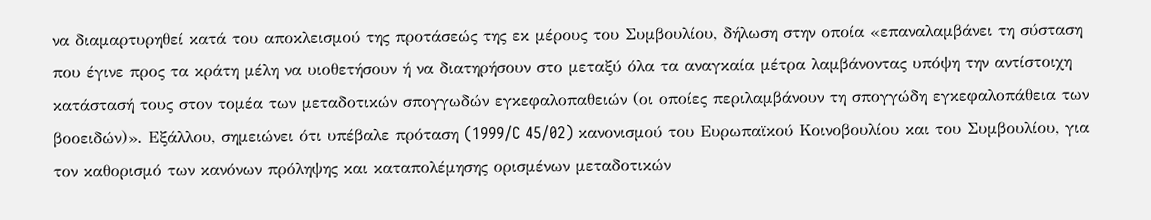να διαμαρτυρηθεί κατά του αποκλεισμού της προτάσεώς της εκ μέρους του Συμβουλίου, δήλωση στην οποία «επαναλαμβάνει τη σύσταση που έγινε προς τα κράτη μέλη να υιοθετήσουν ή να διατηρήσουν στο μεταξύ όλα τα αναγκαία μέτρα λαμβάνοντας υπόψη την αντίστοιχη κατάστασή τους στον τομέα των μεταδοτικών σπογγωδών εγκεφαλοπαθειών (οι οποίες περιλαμβάνουν τη σπογγώδη εγκεφαλοπάθεια των βοοειδών)». Εξάλλου, σημειώνει ότι υπέβαλε πρόταση (1999/C 45/02) κανονισμού του Ευρωπαϊκού Κοινοβουλίου και του Συμβουλίου, για τον καθορισμό των κανόνων πρόληψης και καταπολέμησης ορισμένων μεταδοτικών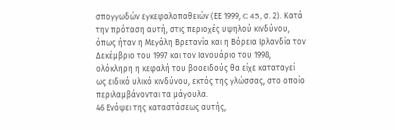σπογγωδών εγκεφαλοπαθειών (ΕΕ 1999, C 45, σ. 2). Κατά την πρόταση αυτή, στις περιοχές υψηλού κινδύνου, όπως ήταν η Μεγάλη Βρετανία και η Βόρεια Ιρλανδία τον Δεκέμβριο του 1997 και τον Ιανουάριο του 1998, ολόκληρη η κεφαλή του βοοειδούς θα είχε καταταγεί ως ειδικό υλικό κινδύνου, εκτός της γλώσσας, στο οποίο περιλαμβάνονται τα μάγουλα.
46 Ενόψει της καταστάσεως αυτής,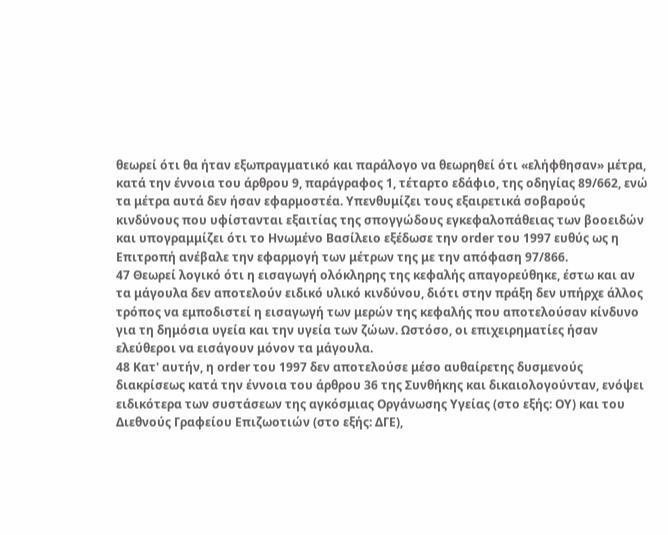θεωρεί ότι θα ήταν εξωπραγματικό και παράλογο να θεωρηθεί ότι «ελήφθησαν» μέτρα, κατά την έννοια του άρθρου 9, παράγραφος 1, τέταρτο εδάφιο, της οδηγίας 89/662, ενώ τα μέτρα αυτά δεν ήσαν εφαρμοστέα. Υπενθυμίζει τους εξαιρετικά σοβαρούς κινδύνους που υφίστανται εξαιτίας της σπογγώδους εγκεφαλοπάθειας των βοοειδών και υπογραμμίζει ότι το Ηνωμένο Βασίλειο εξέδωσε την order του 1997 ευθύς ως η Επιτροπή ανέβαλε την εφαρμογή των μέτρων της με την απόφαση 97/866.
47 Θεωρεί λογικό ότι η εισαγωγή ολόκληρης της κεφαλής απαγορεύθηκε, έστω και αν τα μάγουλα δεν αποτελούν ειδικό υλικό κινδύνου, διότι στην πράξη δεν υπήρχε άλλος τρόπος να εμποδιστεί η εισαγωγή των μερών της κεφαλής που αποτελούσαν κίνδυνο για τη δημόσια υγεία και την υγεία των ζώων. Ωστόσο, οι επιχειρηματίες ήσαν ελεύθεροι να εισάγουν μόνον τα μάγουλα.
48 Κατ' αυτήν, η order του 1997 δεν αποτελούσε μέσο αυθαίρετης δυσμενούς διακρίσεως κατά την έννοια του άρθρου 36 της Συνθήκης και δικαιολογούνταν, ενόψει ειδικότερα των συστάσεων της αγκόσμιας Οργάνωσης Υγείας (στο εξής: ΟΥ) και του Διεθνούς Γραφείου Επιζωοτιών (στο εξής: ΔΓΕ),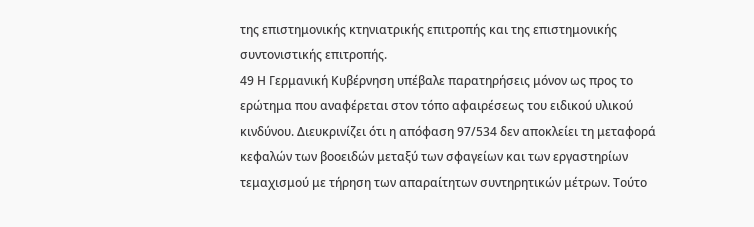της επιστημονικής κτηνιατρικής επιτροπής και της επιστημονικής συντονιστικής επιτροπής.
49 Η Γερμανική Κυβέρνηση υπέβαλε παρατηρήσεις μόνον ως προς το ερώτημα που αναφέρεται στον τόπο αφαιρέσεως του ειδικού υλικού κινδύνου. Διευκρινίζει ότι η απόφαση 97/534 δεν αποκλείει τη μεταφορά κεφαλών των βοοειδών μεταξύ των σφαγείων και των εργαστηρίων τεμαχισμού με τήρηση των απαραίτητων συντηρητικών μέτρων. Τούτο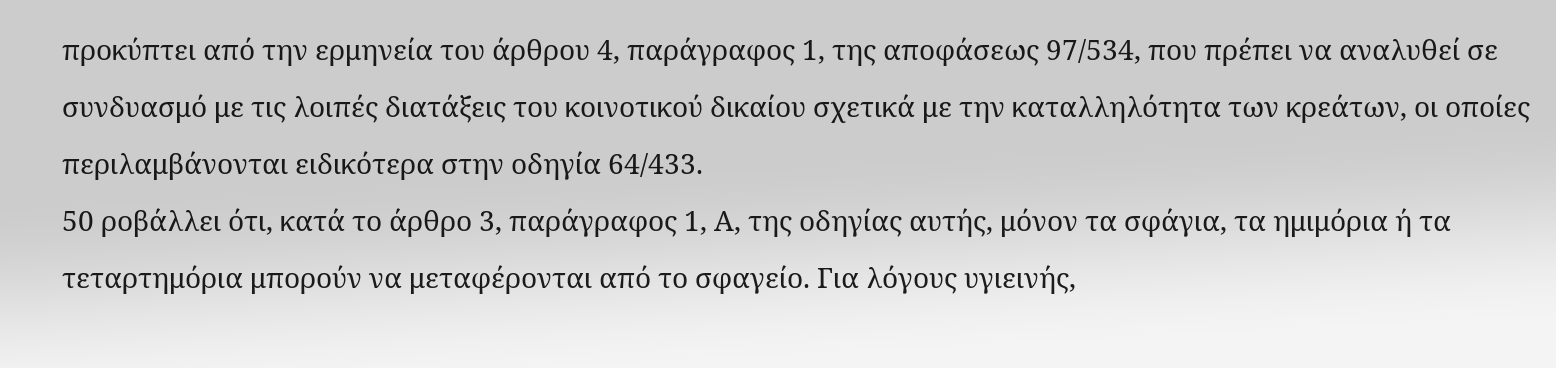προκύπτει από την ερμηνεία του άρθρου 4, παράγραφος 1, της αποφάσεως 97/534, που πρέπει να αναλυθεί σε συνδυασμό με τις λοιπές διατάξεις του κοινοτικού δικαίου σχετικά με την καταλληλότητα των κρεάτων, οι οποίες περιλαμβάνονται ειδικότερα στην οδηγία 64/433.
50 ροβάλλει ότι, κατά το άρθρο 3, παράγραφος 1, Α, της οδηγίας αυτής, μόνον τα σφάγια, τα ημιμόρια ή τα τεταρτημόρια μπορούν να μεταφέρονται από το σφαγείο. Για λόγους υγιεινής,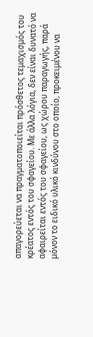απαγορεύεται να πραγματοποιείται πρόσθετος τεμαχισμός του κρέατος εντός του σφαγείου. Με άλλα λόγια, δεν είναι δυνατό να αφαιρείται εντός του σφαγείου, ως χώρου παραγωγής, παρά μόνον το ειδικό υλικό κινδύνου στο οποίο, προκειμένου να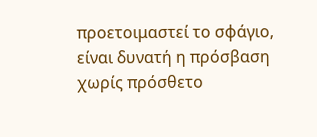προετοιμαστεί το σφάγιο, είναι δυνατή η πρόσβαση χωρίς πρόσθετο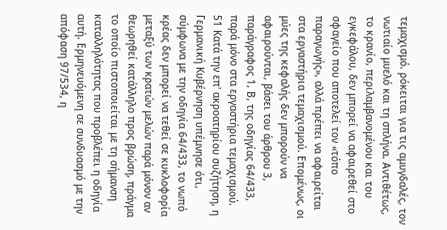τεμαχισμό. ρόκειται για τις αμυγδαλές, τον νωτιαίο μυελό και τη σπλήνα. Αντιθέτως, το κρανίο, περιλαμβανομένου και του εγκεφάλου, δεν μπορεί να αφαιρεθεί στο σφαγείο που αποτελεί τον «τόπο παραγωγής», αλλά πρέπει να αφαιρείται στα εργαστήρια τεμαχισμού. Επομένως, οι μύες της κεφαλής δεν μπορούν να αφαιρούνται, βάσει του άρθρου 3, παράγραφος 1, Β, της οδηγίας 64/433, παρά μόνο στα εργαστήρια τεμαχισμού.
51 Κατά την επ' ακροατηρίου συζήτηση, η Γερμανική Κυβέρνηση υπέμνησε ότι, σύμφωνα με την οδηγία 64/433, το νωπό κρέας δεν μπορεί να τεθεί σε κυκλοφορία μεταξύ των κρατών μελών παρά μόνον αν θεωρηθεί κατάλληλο προς βρώση, πράγμα το οποίο πιστοποιείται με τη σήμανση καταλληλότητας που προβλέπει η οδηγία αυτή. Ερμηνευόμενη σε συνδυασμό με την απόφαση 97/534, η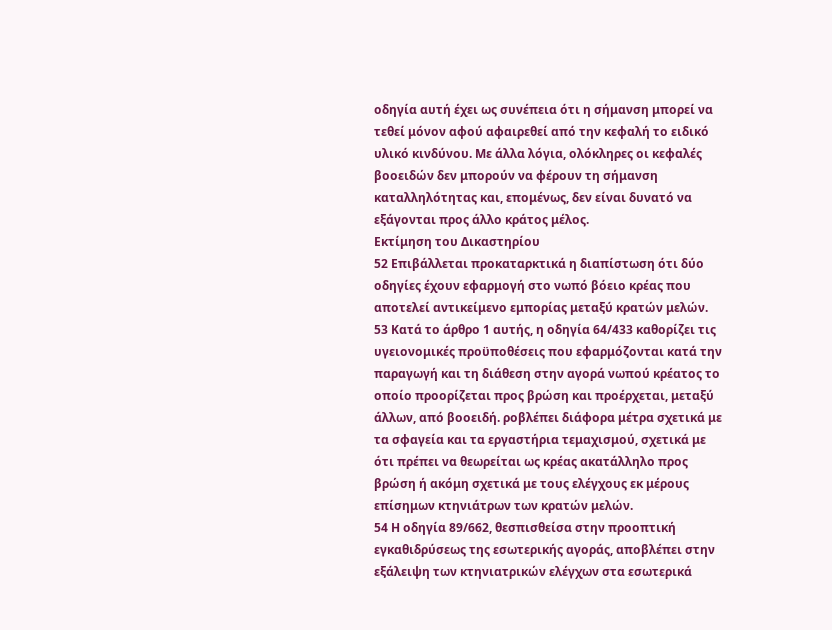οδηγία αυτή έχει ως συνέπεια ότι η σήμανση μπορεί να τεθεί μόνον αφού αφαιρεθεί από την κεφαλή το ειδικό υλικό κινδύνου. Με άλλα λόγια, ολόκληρες οι κεφαλές βοοειδών δεν μπορούν να φέρουν τη σήμανση καταλληλότητας και, επομένως, δεν είναι δυνατό να εξάγονται προς άλλο κράτος μέλος.
Εκτίμηση του Δικαστηρίου
52 Επιβάλλεται προκαταρκτικά η διαπίστωση ότι δύο οδηγίες έχουν εφαρμογή στο νωπό βόειο κρέας που αποτελεί αντικείμενο εμπορίας μεταξύ κρατών μελών.
53 Κατά το άρθρο 1 αυτής, η οδηγία 64/433 καθορίζει τις υγειονομικές προϋποθέσεις που εφαρμόζονται κατά την παραγωγή και τη διάθεση στην αγορά νωπού κρέατος το οποίο προορίζεται προς βρώση και προέρχεται, μεταξύ άλλων, από βοοειδή. ροβλέπει διάφορα μέτρα σχετικά με τα σφαγεία και τα εργαστήρια τεμαχισμού, σχετικά με ότι πρέπει να θεωρείται ως κρέας ακατάλληλο προς βρώση ή ακόμη σχετικά με τους ελέγχους εκ μέρους επίσημων κτηνιάτρων των κρατών μελών.
54 Η οδηγία 89/662, θεσπισθείσα στην προοπτική εγκαθιδρύσεως της εσωτερικής αγοράς, αποβλέπει στην εξάλειψη των κτηνιατρικών ελέγχων στα εσωτερικά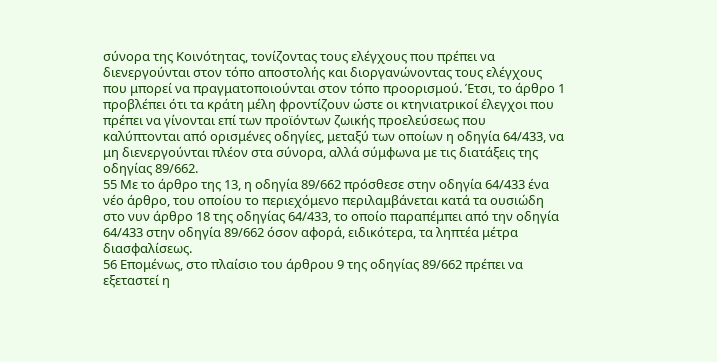σύνορα της Κοινότητας, τονίζοντας τους ελέγχους που πρέπει να διενεργούνται στον τόπο αποστολής και διοργανώνοντας τους ελέγχους που μπορεί να πραγματοποιούνται στον τόπο προορισμού. Έτσι, το άρθρο 1 προβλέπει ότι τα κράτη μέλη φροντίζουν ώστε οι κτηνιατρικοί έλεγχοι που πρέπει να γίνονται επί των προϊόντων ζωικής προελεύσεως που καλύπτονται από ορισμένες οδηγίες, μεταξύ των οποίων η οδηγία 64/433, να μη διενεργούνται πλέον στα σύνορα, αλλά σύμφωνα με τις διατάξεις της οδηγίας 89/662.
55 Με το άρθρο της 13, η οδηγία 89/662 πρόσθεσε στην οδηγία 64/433 ένα νέο άρθρο, του οποίου το περιεχόμενο περιλαμβάνεται κατά τα ουσιώδη στο νυν άρθρο 18 της οδηγίας 64/433, το οποίο παραπέμπει από την οδηγία 64/433 στην οδηγία 89/662 όσον αφορά, ειδικότερα, τα ληπτέα μέτρα διασφαλίσεως.
56 Επομένως, στο πλαίσιο του άρθρου 9 της οδηγίας 89/662 πρέπει να εξεταστεί η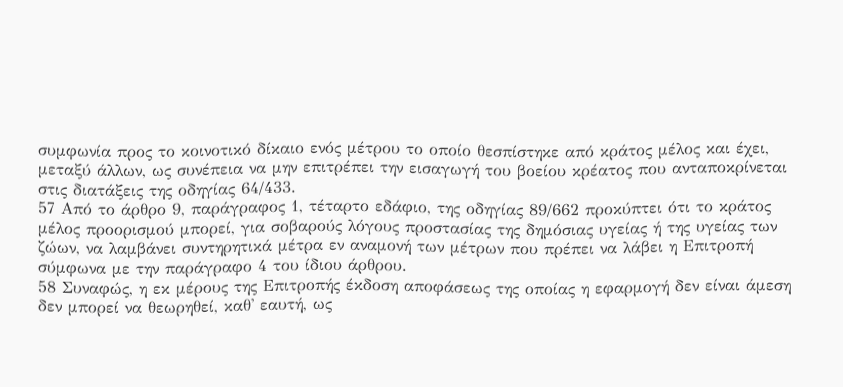συμφωνία προς το κοινοτικό δίκαιο ενός μέτρου το οποίο θεσπίστηκε από κράτος μέλος και έχει, μεταξύ άλλων, ως συνέπεια να μην επιτρέπει την εισαγωγή του βοείου κρέατος που ανταποκρίνεται στις διατάξεις της οδηγίας 64/433.
57 Από το άρθρο 9, παράγραφος 1, τέταρτο εδάφιο, της οδηγίας 89/662 προκύπτει ότι το κράτος μέλος προορισμού μπορεί, για σοβαρούς λόγους προστασίας της δημόσιας υγείας ή της υγείας των ζώων, να λαμβάνει συντηρητικά μέτρα εν αναμονή των μέτρων που πρέπει να λάβει η Επιτροπή σύμφωνα με την παράγραφο 4 του ίδιου άρθρου.
58 Συναφώς, η εκ μέρους της Επιτροπής έκδοση αποφάσεως της οποίας η εφαρμογή δεν είναι άμεση δεν μπορεί να θεωρηθεί, καθ' εαυτή, ως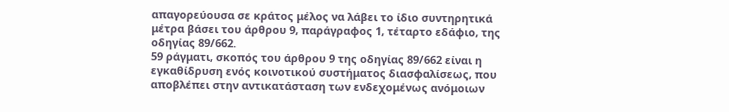απαγορεύουσα σε κράτος μέλος να λάβει το ίδιο συντηρητικά μέτρα βάσει του άρθρου 9, παράγραφος 1, τέταρτο εδάφιο, της οδηγίας 89/662.
59 ράγματι, σκοπός του άρθρου 9 της οδηγίας 89/662 είναι η εγκαθίδρυση ενός κοινοτικού συστήματος διασφαλίσεως, που αποβλέπει στην αντικατάσταση των ενδεχομένως ανόμοιων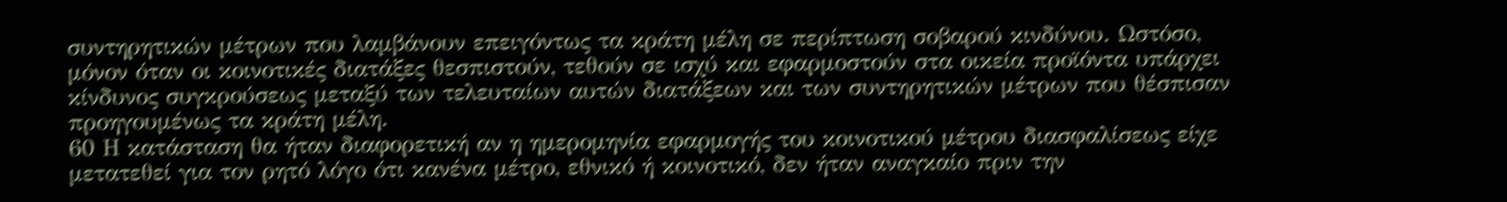συντηρητικών μέτρων που λαμβάνουν επειγόντως τα κράτη μέλη σε περίπτωση σοβαρού κινδύνου. Ωστόσο, μόνον όταν οι κοινοτικές διατάξες θεσπιστούν, τεθούν σε ισχύ και εφαρμοστούν στα οικεία προϊόντα υπάρχει κίνδυνος συγκρούσεως μεταξύ των τελευταίων αυτών διατάξεων και των συντηρητικών μέτρων που θέσπισαν προηγουμένως τα κράτη μέλη.
60 Η κατάσταση θα ήταν διαφορετική αν η ημερομηνία εφαρμογής του κοινοτικού μέτρου διασφαλίσεως είχε μετατεθεί για τον ρητό λόγο ότι κανένα μέτρο, εθνικό ή κοινοτικό, δεν ήταν αναγκαίο πριν την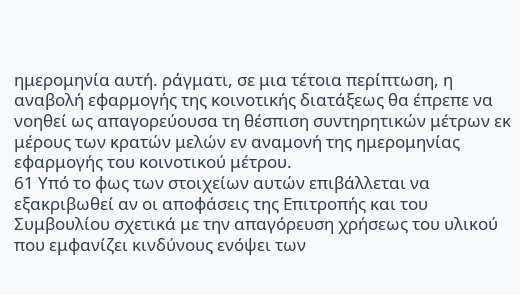ημερομηνία αυτή. ράγματι, σε μια τέτοια περίπτωση, η αναβολή εφαρμογής της κοινοτικής διατάξεως θα έπρεπε να νοηθεί ως απαγορεύουσα τη θέσπιση συντηρητικών μέτρων εκ μέρους των κρατών μελών εν αναμονή της ημερομηνίας εφαρμογής του κοινοτικού μέτρου.
61 Υπό το φως των στοιχείων αυτών επιβάλλεται να εξακριβωθεί αν οι αποφάσεις της Επιτροπής και του Συμβουλίου σχετικά με την απαγόρευση χρήσεως του υλικού που εμφανίζει κινδύνους ενόψει των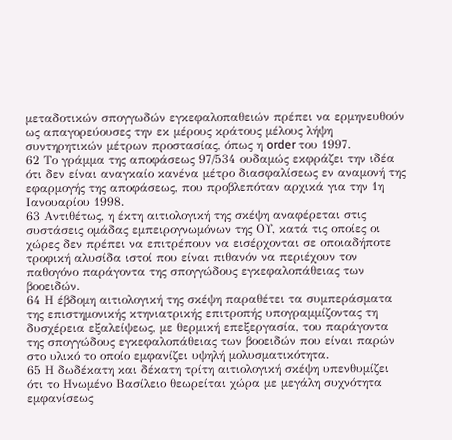μεταδοτικών σπογγωδών εγκεφαλοπαθειών πρέπει να ερμηνευθούν ως απαγορεύουσες την εκ μέρους κράτους μέλους λήψη συντηρητικών μέτρων προστασίας, όπως η order του 1997.
62 Το γράμμα της αποφάσεως 97/534 ουδαμώς εκφράζει την ιδέα ότι δεν είναι αναγκαίο κανένα μέτρο διασφαλίσεως εν αναμονή της εφαρμογής της αποφάσεως, που προβλεπόταν αρχικά για την 1η Ιανουαρίου 1998.
63 Αντιθέτως, η έκτη αιτιολογική της σκέψη αναφέρεται στις συστάσεις ομάδας εμπειρογνωμόνων της ΟΥ, κατά τις οποίες οι χώρες δεν πρέπει να επιτρέπουν να εισέρχονται σε οποιαδήποτε τροφική αλυσίδα ιστοί που είναι πιθανόν να περιέχουν τον παθογόνο παράγοντα της σπογγώδους εγκεφαλοπάθειας των βοοειδών.
64 Η έβδομη αιτιολογική της σκέψη παραθέτει τα συμπεράσματα της επιστημονικής κτηνιατρικής επιτροπής υπογραμμίζοντας τη δυσχέρεια εξαλείψεως, με θερμική επεξεργασία, του παράγοντα της σπογγώδους εγκεφαλοπάθειας των βοοειδών που είναι παρών στο υλικό το οποίο εμφανίζει υψηλή μολυσματικότητα.
65 Η δωδέκατη και δέκατη τρίτη αιτιολογική σκέψη υπενθυμίζει ότι το Ηνωμένο Βασίλειο θεωρείται χώρα με μεγάλη συχνότητα εμφανίσεως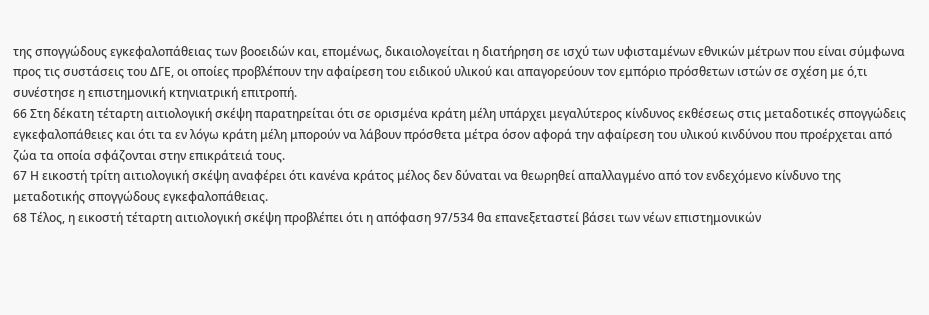της σπογγώδους εγκεφαλοπάθειας των βοοειδών και, επομένως, δικαιολογείται η διατήρηση σε ισχύ των υφισταμένων εθνικών μέτρων που είναι σύμφωνα προς τις συστάσεις του ΔΓΕ, οι οποίες προβλέπουν την αφαίρεση του ειδικού υλικού και απαγορεύουν τον εμπόριο πρόσθετων ιστών σε σχέση με ό,τι συνέστησε η επιστημονική κτηνιατρική επιτροπή.
66 Στη δέκατη τέταρτη αιτιολογική σκέψη παρατηρείται ότι σε ορισμένα κράτη μέλη υπάρχει μεγαλύτερος κίνδυνος εκθέσεως στις μεταδοτικές σπογγώδεις εγκεφαλοπάθειες και ότι τα εν λόγω κράτη μέλη μπορούν να λάβουν πρόσθετα μέτρα όσον αφορά την αφαίρεση του υλικού κινδύνου που προέρχεται από ζώα τα οποία σφάζονται στην επικράτειά τους.
67 Η εικοστή τρίτη αιτιολογική σκέψη αναφέρει ότι κανένα κράτος μέλος δεν δύναται να θεωρηθεί απαλλαγμένο από τον ενδεχόμενο κίνδυνο της μεταδοτικής σπογγώδους εγκεφαλοπάθειας.
68 Τέλος, η εικοστή τέταρτη αιτιολογική σκέψη προβλέπει ότι η απόφαση 97/534 θα επανεξεταστεί βάσει των νέων επιστημονικών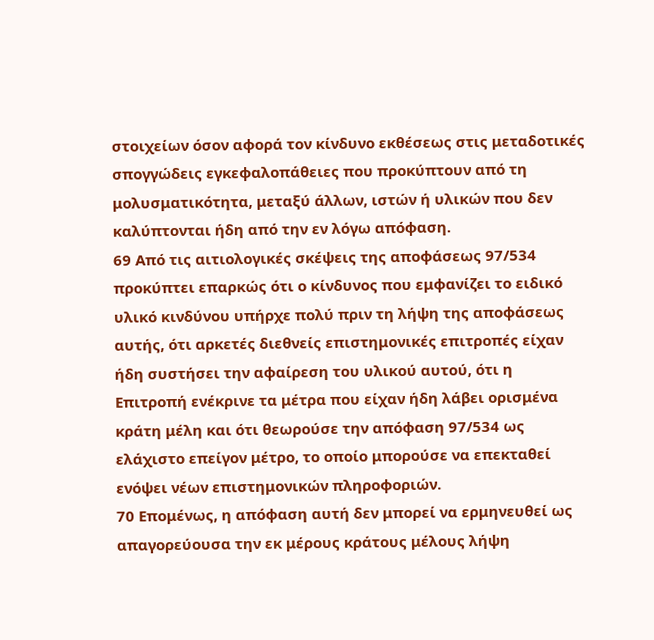στοιχείων όσον αφορά τον κίνδυνο εκθέσεως στις μεταδοτικές σπογγώδεις εγκεφαλοπάθειες που προκύπτουν από τη μολυσματικότητα, μεταξύ άλλων, ιστών ή υλικών που δεν καλύπτονται ήδη από την εν λόγω απόφαση.
69 Από τις αιτιολογικές σκέψεις της αποφάσεως 97/534 προκύπτει επαρκώς ότι ο κίνδυνος που εμφανίζει το ειδικό υλικό κινδύνου υπήρχε πολύ πριν τη λήψη της αποφάσεως αυτής, ότι αρκετές διεθνείς επιστημονικές επιτροπές είχαν ήδη συστήσει την αφαίρεση του υλικού αυτού, ότι η Επιτροπή ενέκρινε τα μέτρα που είχαν ήδη λάβει ορισμένα κράτη μέλη και ότι θεωρούσε την απόφαση 97/534 ως ελάχιστο επείγον μέτρο, το οποίο μπορούσε να επεκταθεί ενόψει νέων επιστημονικών πληροφοριών.
70 Επομένως, η απόφαση αυτή δεν μπορεί να ερμηνευθεί ως απαγορεύουσα την εκ μέρους κράτους μέλους λήψη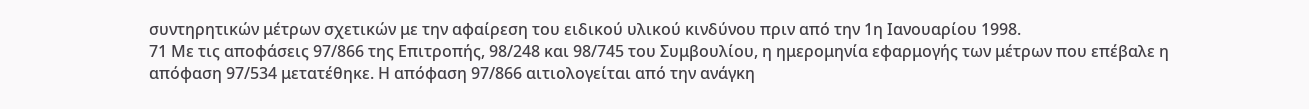συντηρητικών μέτρων σχετικών με την αφαίρεση του ειδικού υλικού κινδύνου πριν από την 1η Ιανουαρίου 1998.
71 Με τις αποφάσεις 97/866 της Επιτροπής, 98/248 και 98/745 του Συμβουλίου, η ημερομηνία εφαρμογής των μέτρων που επέβαλε η απόφαση 97/534 μετατέθηκε. Η απόφαση 97/866 αιτιολογείται από την ανάγκη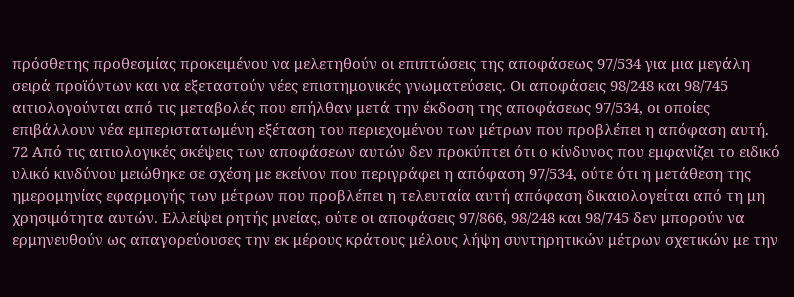πρόσθετης προθεσμίας προκειμένου να μελετηθούν οι επιπτώσεις της αποφάσεως 97/534 για μια μεγάλη σειρά προϊόντων και να εξεταστούν νέες επιστημονικές γνωματεύσεις. Οι αποφάσεις 98/248 και 98/745 αιτιολογούνται από τις μεταβολές που επήλθαν μετά την έκδοση της αποφάσεως 97/534, οι οποίες επιβάλλουν νέα εμπεριστατωμένη εξέταση του περιεχομένου των μέτρων που προβλέπει η απόφαση αυτή.
72 Από τις αιτιολογικές σκέψεις των αποφάσεων αυτών δεν προκύπτει ότι ο κίνδυνος που εμφανίζει το ειδικό υλικό κινδύνου μειώθηκε σε σχέση με εκείνον που περιγράφει η απόφαση 97/534, ούτε ότι η μετάθεση της ημερομηνίας εφαρμογής των μέτρων που προβλέπει η τελευταία αυτή απόφαση δικαιολογείται από τη μη χρησιμότητα αυτών. Ελλείψει ρητής μνείας, ούτε οι αποφάσεις 97/866, 98/248 και 98/745 δεν μπορούν να ερμηνευθούν ως απαγορεύουσες την εκ μέρους κράτους μέλους λήψη συντηρητικών μέτρων σχετικών με την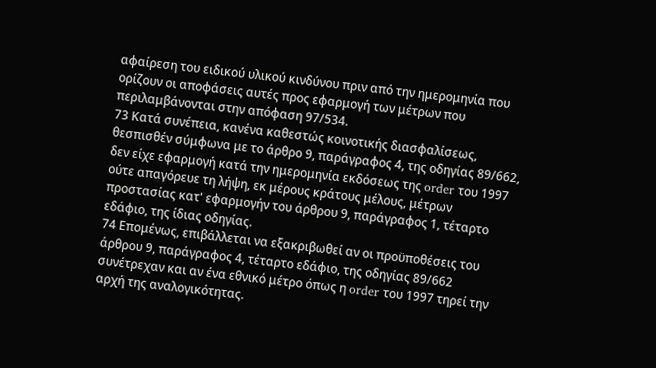αφαίρεση του ειδικού υλικού κινδύνου πριν από την ημερομηνία που ορίζουν οι αποφάσεις αυτές προς εφαρμογή των μέτρων που περιλαμβάνονται στην απόφαση 97/534.
73 Κατά συνέπεια, κανένα καθεστώς κοινοτικής διασφαλίσεως, θεσπισθέν σύμφωνα με το άρθρο 9, παράγραφος 4, της οδηγίας 89/662, δεν είχε εφαρμογή κατά την ημερομηνία εκδόσεως της order του 1997 ούτε απαγόρευε τη λήψη, εκ μέρους κράτους μέλους, μέτρων προστασίας κατ' εφαρμογήν του άρθρου 9, παράγραφος 1, τέταρτο εδάφιο, της ίδιας οδηγίας.
74 Επομένως, επιβάλλεται να εξακριβωθεί αν οι προϋποθέσεις του άρθρου 9, παράγραφος 4, τέταρτο εδάφιο, της οδηγίας 89/662 συνέτρεχαν και αν ένα εθνικό μέτρο όπως η order του 1997 τηρεί την αρχή της αναλογικότητας.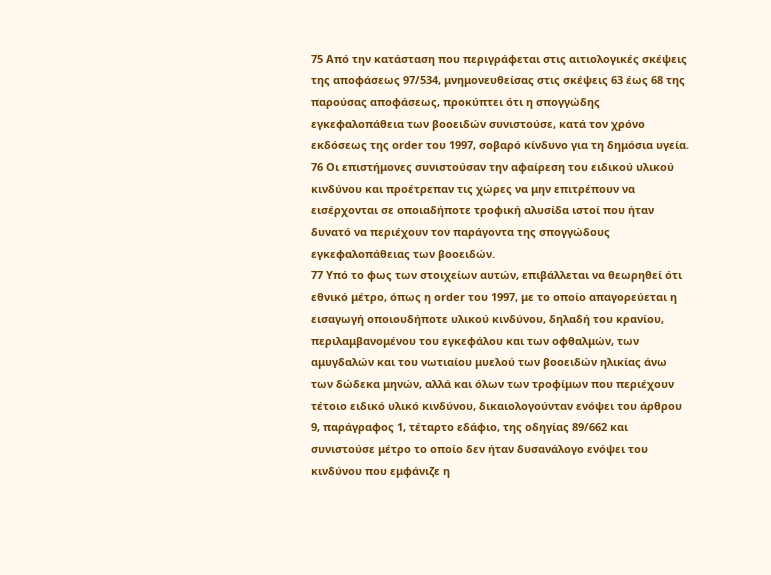75 Από την κατάσταση που περιγράφεται στις αιτιολογικές σκέψεις της αποφάσεως 97/534, μνημονευθείσας στις σκέψεις 63 έως 68 της παρούσας αποφάσεως, προκύπτει ότι η σπογγώδης εγκεφαλοπάθεια των βοοειδών συνιστούσε, κατά τον χρόνο εκδόσεως της order του 1997, σοβαρό κίνδυνο για τη δημόσια υγεία.
76 Οι επιστήμονες συνιστούσαν την αφαίρεση του ειδικού υλικού κινδύνου και προέτρεπαν τις χώρες να μην επιτρέπουν να εισέρχονται σε οποιαδήποτε τροφική αλυσίδα ιστοί που ήταν δυνατό να περιέχουν τον παράγοντα της σπογγώδους εγκεφαλοπάθειας των βοοειδών.
77 Υπό το φως των στοιχείων αυτών, επιβάλλεται να θεωρηθεί ότι εθνικό μέτρο, όπως η order του 1997, με το οποίο απαγορεύεται η εισαγωγή οποιουδήποτε υλικού κινδύνου, δηλαδή του κρανίου, περιλαμβανομένου του εγκεφάλου και των οφθαλμών, των αμυγδαλών και του νωτιαίου μυελού των βοοειδών ηλικίας άνω των δώδεκα μηνών, αλλά και όλων των τροφίμων που περιέχουν τέτοιο ειδικό υλικό κινδύνου, δικαιολογούνταν ενόψει του άρθρου 9, παράγραφος 1, τέταρτο εδάφιο, της οδηγίας 89/662 και συνιστούσε μέτρο το οποίο δεν ήταν δυσανάλογο ενόψει του κινδύνου που εμφάνιζε η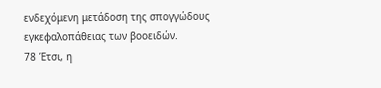ενδεχόμενη μετάδοση της σπογγώδους εγκεφαλοπάθειας των βοοειδών.
78 Έτσι, η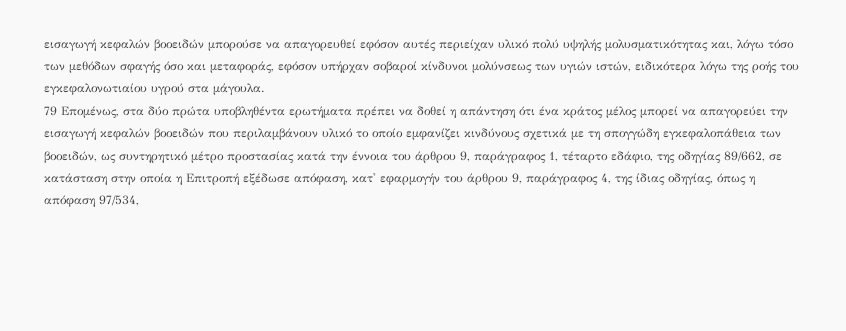εισαγωγή κεφαλών βοοειδών μπορούσε να απαγορευθεί εφόσον αυτές περιείχαν υλικό πολύ υψηλής μολυσματικότητας και, λόγω τόσο των μεθόδων σφαγής όσο και μεταφοράς, εφόσον υπήρχαν σοβαροί κίνδυνοι μολύνσεως των υγιών ιστών, ειδικότερα λόγω της ροής του εγκεφαλονωτιαίου υγρού στα μάγουλα.
79 Επομένως, στα δύο πρώτα υποβληθέντα ερωτήματα πρέπει να δοθεί η απάντηση ότι ένα κράτος μέλος μπορεί να απαγορεύει την εισαγωγή κεφαλών βοοειδών που περιλαμβάνουν υλικό το οποίο εμφανίζει κινδύνους σχετικά με τη σπογγώδη εγκεφαλοπάθεια των βοοειδών, ως συντηρητικό μέτρο προστασίας κατά την έννοια του άρθρου 9, παράγραφος 1, τέταρτο εδάφιο, της οδηγίας 89/662, σε κατάσταση στην οποία η Επιτροπή εξέδωσε απόφαση, κατ' εφαρμογήν του άρθρου 9, παράγραφος 4, της ίδιας οδηγίας, όπως η απόφαση 97/534,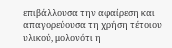επιβάλλουσα την αφαίρεση και απαγορεύουσα τη χρήση τέτοιου υλικού, μολονότι η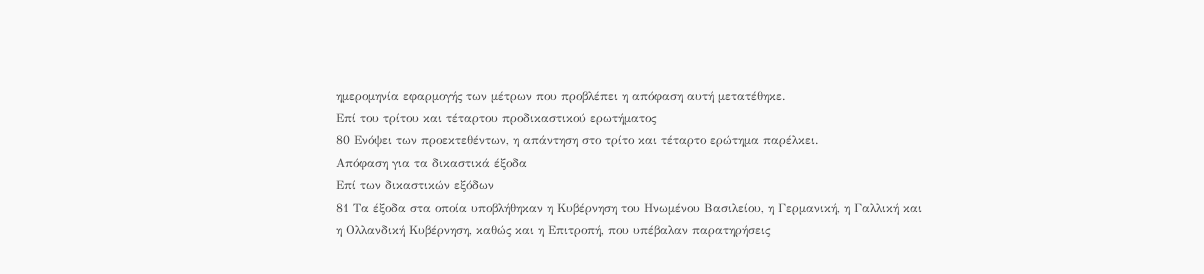ημερομηνία εφαρμογής των μέτρων που προβλέπει η απόφαση αυτή μετατέθηκε.
Επί του τρίτου και τέταρτου προδικαστικού ερωτήματος
80 Ενόψει των προεκτεθέντων, η απάντηση στο τρίτο και τέταρτο ερώτημα παρέλκει.
Απόφαση για τα δικαστικά έξοδα
Επί των δικαστικών εξόδων
81 Τα έξοδα στα οποία υποβλήθηκαν η Κυβέρνηση του Ηνωμένου Βασιλείου, η Γερμανική, η Γαλλική και η Ολλανδική Κυβέρνηση, καθώς και η Επιτροπή, που υπέβαλαν παρατηρήσεις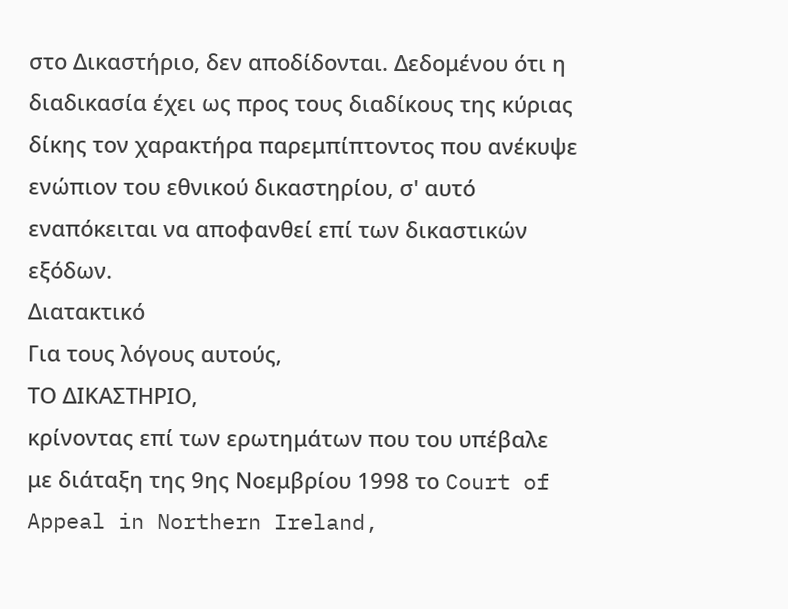στο Δικαστήριο, δεν αποδίδονται. Δεδομένου ότι η διαδικασία έχει ως προς τους διαδίκους της κύριας δίκης τον χαρακτήρα παρεμπίπτοντος που ανέκυψε ενώπιον του εθνικού δικαστηρίου, σ' αυτό εναπόκειται να αποφανθεί επί των δικαστικών εξόδων.
Διατακτικό
Για τους λόγους αυτούς,
ΤΟ ΔΙΚΑΣΤΗΡΙΟ,
κρίνοντας επί των ερωτημάτων που του υπέβαλε με διάταξη της 9ης Νοεμβρίου 1998 το Court of Appeal in Northern Ireland,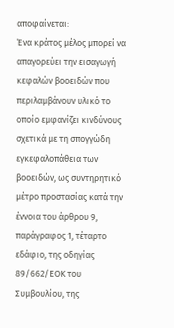αποφαίνεται:
Ένα κράτος μέλος μπορεί να απαγορεύει την εισαγωγή κεφαλών βοοειδών που περιλαμβάνουν υλικό το οποίο εμφανίζει κινδύνους σχετικά με τη σπογγώδη εγκεφαλοπάθεια των βοοειδών, ως συντηρητικό μέτρο προστασίας κατά την έννοια του άρθρου 9, παράγραφος 1, τέταρτο εδάφιο, της οδηγίας 89/662/ΕΟΚ του Συμβουλίου, της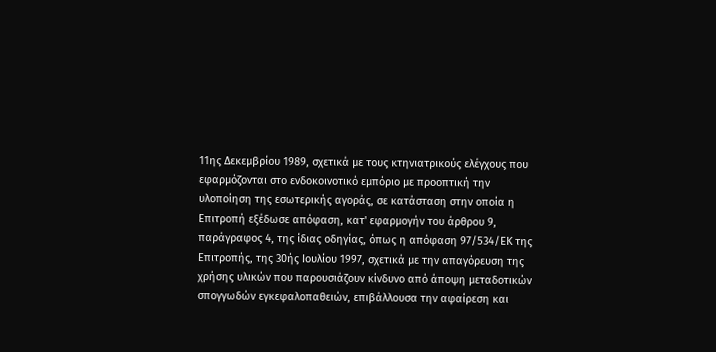11ης Δεκεμβρίου 1989, σχετικά με τους κτηνιατρικούς ελέγχους που εφαρμόζονται στο ενδοκοινοτικό εμπόριο με προοπτική την υλοποίηση της εσωτερικής αγοράς, σε κατάσταση στην οποία η Επιτροπή εξέδωσε απόφαση, κατ' εφαρμογήν του άρθρου 9, παράγραφος 4, της ίδιας οδηγίας, όπως η απόφαση 97/534/ΕΚ της Επιτροπής, της 30ής Ιουλίου 1997, σχετικά με την απαγόρευση της χρήσης υλικών που παρουσιάζουν κίνδυνο από άποψη μεταδοτικών σπογγωδών εγκεφαλοπαθειών, επιβάλλουσα την αφαίρεση και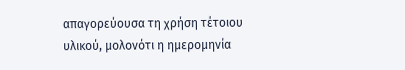απαγορεύουσα τη χρήση τέτοιου υλικού, μολονότι η ημερομηνία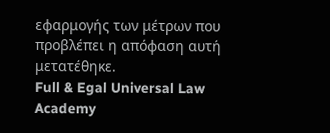εφαρμογής των μέτρων που προβλέπει η απόφαση αυτή μετατέθηκε.
Full & Egal Universal Law Academy